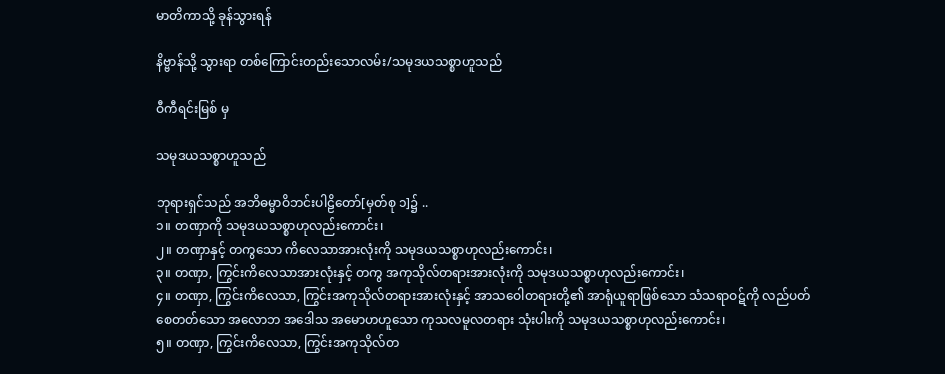မာတိကာသို့ ခုန်သွားရန်

နိဗ္ဗာန်သို့ သွားရာ တစ်ကြောင်းတည်းသောလမ်း/သမုဒယသစ္စာဟူသည်

ဝီကီရင်းမြစ် မှ

သမုဒယသစ္စာဟူသည်

ဘုရားရှင်သည် အဘိဓမ္မာဝိဘင်းပါဠိတော်[မှတ်စု ၁]၌ ..
၁။ တဏှာကို သမုဒယသစ္စာဟုလည်းကောင်း၊
၂။ တဏှာနှင့် တကွသော ကိလေသာအားလုံးကို သမုဒယသစ္စာဟုလည်းကောင်း၊
၃။ တဏှာ, ကြွင်းကိလေသာအားလုံးနှင့် တကွ အကုသိုလ်တရားအားလုံးကို သမုဒယသစ္စာဟုလည်းကောင်း၊
၄။ တဏှာ, ကြွင်းကိလေသာ, ကြွင်းအကုသိုလ်တရားအားလုံးနှင့် အာသဝေါတရားတို့၏ အာရုံယူရာဖြစ်သော သံသရာဝဋ်ကို လည်ပတ်စေတတ်သော အလောဘ အဒေါသ အမောဟဟူသော ကုသလမူလတရား သုံးပါးကို သမုဒယသစ္စာဟုလည်းကောင်း၊
၅။ တဏှာ, ကြွင်းကိလေသာ, ကြွင်းအကုသိုလ်တ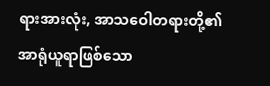ရားအားလုံး, အာသဝေါတရားတို့၏ အာရုံယူရာဖြစ်သော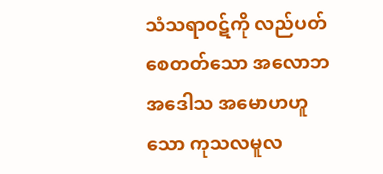သံသရာဝဋ်ကို လည်ပတ်စေတတ်သော အလောဘ အဒေါသ အမောဟဟူသော ကုသလမူလ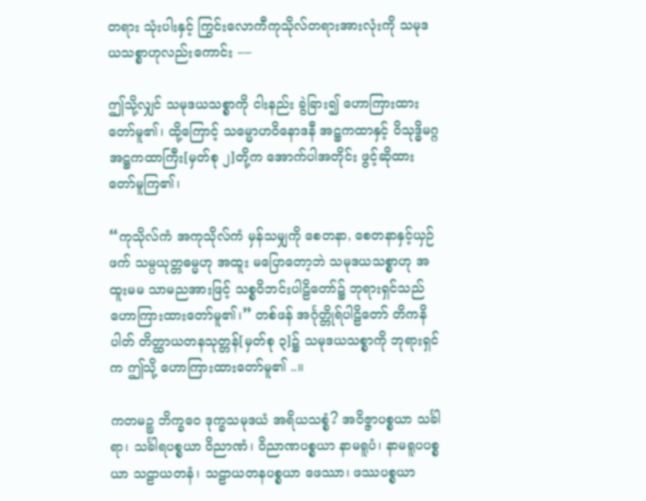တရား သုံးပါးနှင့် ကြွင်းလောကီကုသိုလ်တရားအားလုံးကို သမုဒယသစ္စာဟုလည်းကောင်း ––

ဤသို့လျှင် သမုဒယသစ္စာကို ငါးနည်း ခွဲခြား၍ ဟောကြားထားတော်မူ၏၊ ထို့ကြောင့် သမ္မောဟဝိနောဒနီ အဋ္ဌကထာနှင့် ဝိသုဒ္ဓိမဂ္ဂအဋ္ဌကထာကြီး[မှတ်စု ၂]တို့က အောက်ပါအတိုင်း ဖွင့်ဆိုထားတော်မူကြ၏၊

“ကုသိုလ်ကံ အကုသိုလ်ကံ မှန်သမျှကို စေတနာ, စေတနာနှင့်ယှဉ်ဖက် သမ္ပယုတ္တဓမ္မဟု အထူး မပြောတော့ဘဲ သမုဒယသစ္စာဟု အထူးမမ သာမညအားဖြင့် သစ္စဝိဘင်းပါဠိတော်၌ ဘုရားရှင်သည် ဟောကြားထားတော်မူ၏၊” တစ်ဖန် အင်္ဂုတ္တိုရ်ပါဠိတော် တိကနိပါတ် တိတ္ထာယတနသုတ္တန်[မှတ်စု ၃]၌ သမုဒယသစ္စာကို ဘုရားရှင်က ဤသို့ ဟောကြားထားတော်မူ၏ ..။

ကတမဉ္စ ဘိက္ခဝေ ဒုက္ခသမုဒယံ အရိယသစ္စံ? အဝိဇ္ဇာပစ္စယာ သင်္ခါရာ၊ သင်္ခါရပစ္စယာ ဝိညာဏံ၊ ဝိညာဏပစ္စယာ နာမရူပံ၊ နာမရူပပစ္စယာ သဠာယတနံ၊ သဠာယတနပစ္စယာ ဖေဿာ၊ ဖဿပစ္စယာ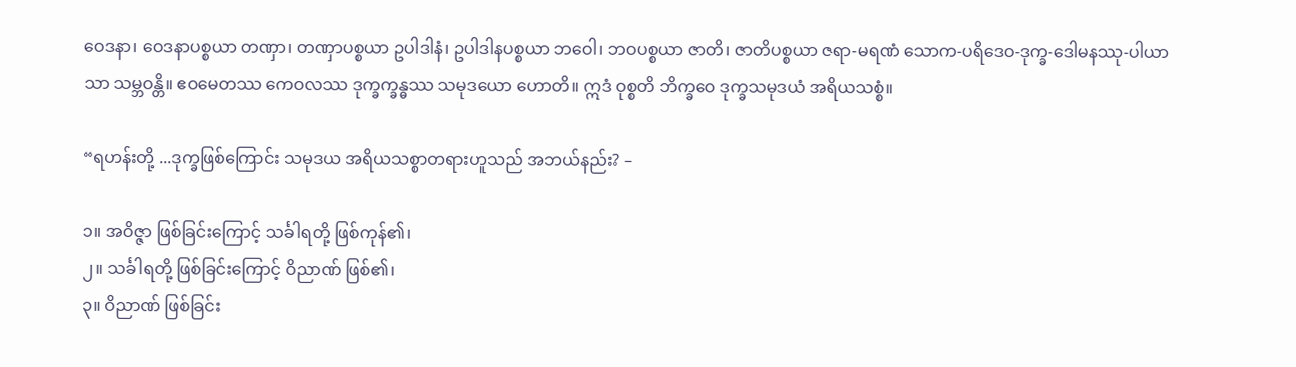ဝေဒနာ၊ ဝေဒနာပစ္စယာ တဏှာ၊ တဏှာပစ္စယာ ဥပါဒါနံ၊ ဥပါဒါနပစ္စယာ ဘဝေါ၊ ဘဝပစ္စယာ ဇာတိ၊ ဇာတိပစ္စယာ ဇရာ-မရဏံ သောက-ပရိဒေဝ-ဒုက္ခ-ဒေါမနဿု-ပါယာသာ သမ္ဘဝန္တိ။ ဧဝမေတဿ ကေဝလဿ ဒုက္ခက္ခန္ဓဿ သမုဒယော ဟောတိ။ ဣဒံ ဝုစ္စတိ ဘိက္ခဝေ ဒုက္ခသမုဒယံ အရိယသစ္စံ။

“ရဟန်းတို့ ...ဒုက္ခဖြစ်ကြောင်း သမုဒယ အရိယသစ္စာတရားဟူသည် အဘယ်နည်း? –

၁။ အဝိဇ္ဇာ ဖြစ်ခြင်းကြောင့် သင်္ခါရတို့ ဖြစ်ကုန်၏၊
၂။ သင်္ခါရတို့ ဖြစ်ခြင်းကြောင့် ဝိညာဏ် ဖြစ်၏၊
၃။ ဝိညာဏ် ဖြစ်ခြင်း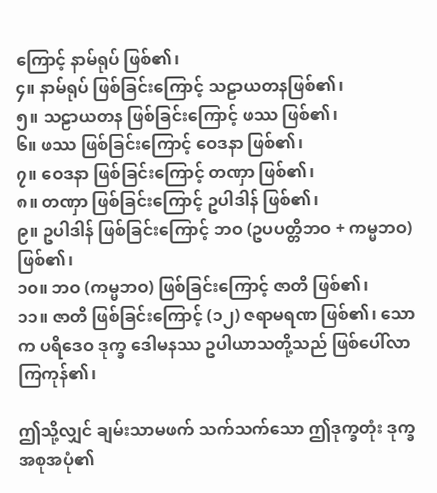ကြောင့် နာမ်ရုပ် ဖြစ်၏၊
၄။ နာမ်ရုပ် ဖြစ်ခြင်းကြောင့် သဠာယတနဖြစ်၏၊
၅။ သဠာယတန ဖြစ်ခြင်းကြောင့် ဖဿ ဖြစ်၏၊
၆။ ဖဿ ဖြစ်ခြင်းကြောင့် ဝေဒနာ ဖြစ်၏၊
၇။ ဝေဒနာ ဖြစ်ခြင်းကြောင့် တဏှာ ဖြစ်၏၊
၈။ တဏှာ ဖြစ်ခြင်းကြောင့် ဥပါဒါန် ဖြစ်၏၊
၉။ ဥပါဒါန် ဖြစ်ခြင်းကြောင့် ဘဝ (ဥပပတ္တိဘဝ + ကမ္မဘဝ) ဖြစ်၏၊
၁၀။ ဘဝ (ကမ္မဘဝ) ဖြစ်ခြင်းကြောင့် ဇာတိ ဖြစ်၏၊
၁၁။ ဇာတိ ဖြစ်ခြင်းကြောင့် (၁၂) ဇရာမရဏ ဖြစ်၏၊ သောက ပရိဒေဝ ဒုက္ခ ဒေါမနဿ ဥပါယာသတို့သည် ဖြစ်ပေါ်လာကြကုန်၏၊

ဤသို့လျှင် ချမ်းသာမဖက် သက်သက်သော ဤဒုက္ခတုံး ဒုက္ခအစုအပုံ၏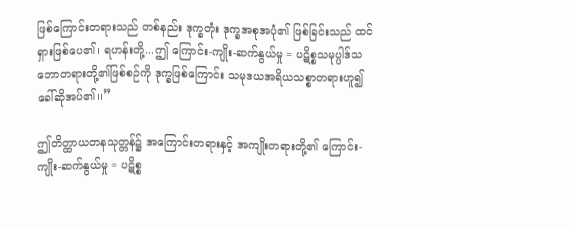ဖြစ်ကြောင်းတရားသည် တစ်နည်း ဒုက္ခတုံး ဒုက္ခအစုအပုံ၏ ဖြစ်ခြင်းသည် ထင်ရှားဖြစ်ပေ၏၊ ရဟန်းတို့...ဤ ကြောင်း-ကျိုး-ဆက်နွယ်မှု = ပဋိစ္စသမုပ္ပါဒ်သဘောတရားတို့၏ဖြစ်စဉ်ကို ဒုက္ခဖြစ်ကြောင်း သမုဒယအရိယသစ္စာတရားဟူ၍ ခေါ်ဆိုအပ်၏၊၊”

ဤတိတ္ထာယတနသုတ္တန်၌ အကြောင်းတရားနှင့် အကျိုးတရားတို့၏ ကြောင်း-ကျိုး-ဆက်နွယ်မှု = ပဋိစ္စ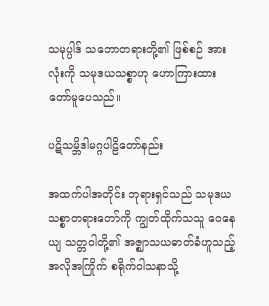သမုပ္ပါဒ် သဘောတရားတို့၏ ဖြစ်စဉ် အားလုံးကို သမုဒယသစ္စာဟု ဟောကြားထားတော်မူပေသည်။

ပဋိသမ္ဘိဒါမဂ္ဂပါဠိတော်နည်း

အထက်ပါအတိုင်း ဘုရားရှင်သည် သမုဒယသစ္စာတရားတော်ကို ကျွတ်ထိုက်သသူ ဝေနေယျ သတ္တဝါတို့၏ အဇ္ဈာသယဓာတ်ခံဟူသည့် အလိုအကြိုက် စရိုက်ဝါသနာသို့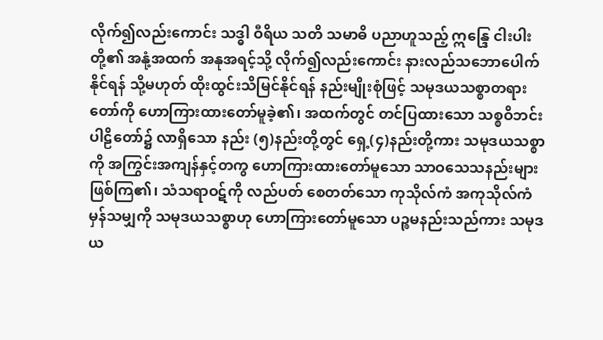လိုက်၍လည်းကောင်း သဒ္ဓါ ဝီရိယ သတိ သမာဓိ ပညာဟူသည့် ဣန္ဒြေ ငါးပါးတို့၏ အနုံ့အထက် အနုအရင့်သို့ လိုက်၍လည်းကောင်း နားလည်သဘောပေါက်နိုင်ရန် သို့မဟုတ် ထိုးထွင်းသိမြင်နိုင်ရန် နည်းမျိုးစုံဖြင့် သမုဒယသစ္စာတရားတော်ကို ဟောကြားထားတော်မူခဲ့၏၊ အထက်တွင် တင်ပြထားသော သစ္စဝိဘင်းပါဠိတော်၌ လာရှိသော နည်း (၅)နည်းတို့တွင် ရှေ့(၄)နည်းတို့ကား သမုဒယသစ္စာကို အကြွင်းအကျန်နှင့်တကွ ဟောကြားထားတော်မူသော သာဝသေသနည်းများ ဖြစ်ကြ၏၊ သံသရာဝဋ်ကို လည်ပတ် စေတတ်သော ကုသိုလ်ကံ အကုသိုလ်ကံ မှန်သမျှကို သမုဒယသစ္စာဟု ဟောကြားတော်မူသော ပဉ္စမနည်းသည်ကား သမုဒယ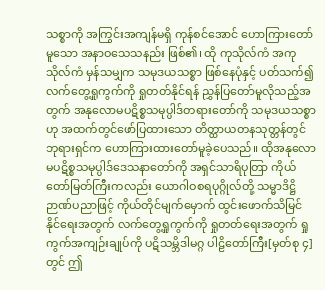သစ္စာကို အကြွင်းအကျန်မရှိ ကုန်စင်အောင် ဟောကြားတော်မူသော အနာဝသေသနည်း ဖြစ်၏၊ ထို ကုသိုလ်ကံ အကုသိုလ်ကံ မှန်သမျှက သမုဒယသစ္စာ ဖြစ်နေပုံနှင့် ပတ်သက်၍ လက်တွေ့ရှုကွက်ကို ရှုတတ်နိုင်ရန် ညွှန်ပြတော်မူလိုသည့်အတွက် အနုလောမပဋိစ္စသမုပ္ပါဒ်တရားတော်ကို သမုဒယသစ္စာဟု အထက်တွင်ဖော်ပြထားသော တိတ္ထာယတနသုတ္တန်တွင် ဘုရားရှင်က ဟောကြားထားတော်မူခဲ့ပေသည်။ ထိုအနုလောမပဋိစ္စသမုပ္ပါဒ်ဒေသနာတော်ကို အရှင်သာရိပုတြာ ကိုယ်တော်မြတ်ကြီးကလည်း ယောဂါဝစရပုဂ္ဂိုလ်တို့ သမ္မာဒိဋ္ဌိဉာဏ်ပညာဖြင့် ကိုယ်တိုင်မျက်မှောက် ထွင်းဖောက်သိမြင်နိုင်ရေးအတွက် လက်တွေ့ရှုကွက်ကို ရှုတတ်ရေးအတွက် ရှုကွက်အကျဉ်းချုပ်ကို ပဋိသမ္ဘိဒါမဂ္ဂ ပါဠိတော်ကြီး[မှတ်စု ၄]တွင် ဤ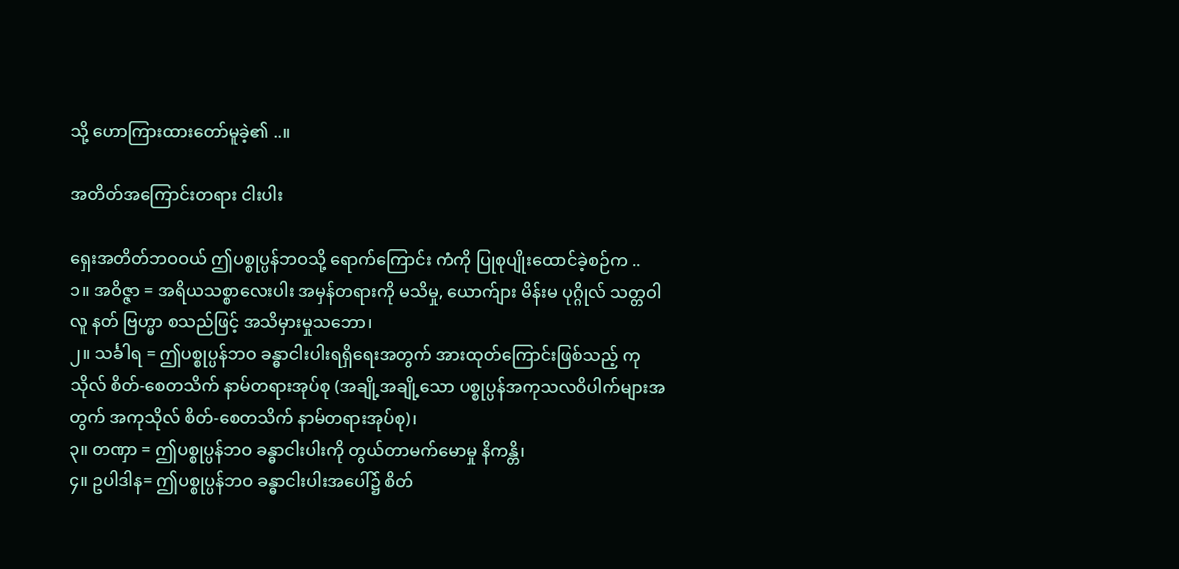သို့ ဟောကြားထားတော်မူခဲ့၏ ..။

အတိတ်အကြောင်းတရား ငါးပါး

ရှေးအတိတ်ဘဝဝယ် ဤပစ္စုပ္ပန်ဘဝသို့ ရောက်ကြောင်း ကံကို ပြုစုပျိုးထောင်ခဲ့စဉ်က ..
၁။ အဝိဇ္ဇာ = အရိယသစ္စာလေးပါး အမှန်တရားကို မသိမှု, ယောက်ျား မိန်းမ ပုဂ္ဂိုလ် သတ္တဝါ လူ နတ် ဗြဟ္မာ စသည်ဖြင့် အသိမှားမှုသဘော၊
၂။ သင်္ခါရ = ဤပစ္စုပ္ပန်ဘဝ ခန္ဓာငါးပါးရရှိရေးအတွက် အားထုတ်ကြောင်းဖြစ်သည့် ကုသိုလ် စိတ်-စေတသိက် နာမ်တရားအုပ်စု (အချို့အချို့သော ပစ္စုပ္ပန်အကုသလဝိပါက်များအတွက် အကုသိုလ် စိတ်-စေတသိက် နာမ်တရားအုပ်စု)၊
၃။ တဏှာ = ဤပစ္စုပ္ပန်ဘဝ ခန္ဓာငါးပါးကို တွယ်တာမက်မောမှု နိကန္တိ၊
၄။ ဥပါဒါန= ဤပစ္စုပ္ပန်ဘဝ ခန္ဓာငါးပါးအပေါ်၌ စိတ်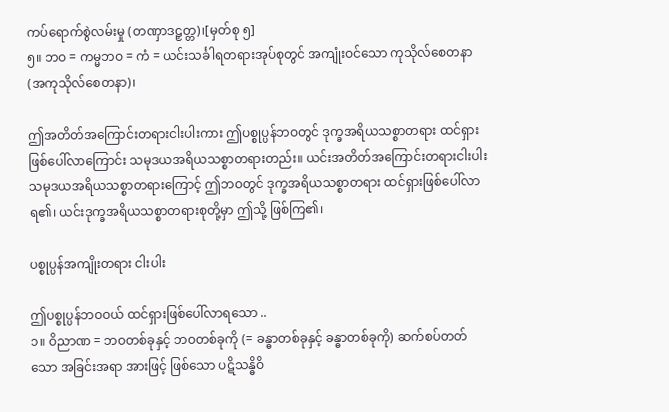ကပ်ရောက်စွဲလမ်းမှု (တဏှာဒဠှတ္တ)၊[မှတ်စု ၅]
၅။ ဘဝ = ကမ္မဘဝ = ကံ = ယင်းသင်္ခါရတရားအုပ်စုတွင် အကျုံးဝင်သော ကုသိုလ်စေတနာ (အကုသိုလ်စေတနာ)၊

ဤအတိတ်အကြောင်းတရားငါးပါးကား ဤပစ္စုပ္ပန်ဘဝတွင် ဒုက္ခအရိယသစ္စာတရား ထင်ရှားဖြစ်ပေါ်လာကြောင်း သမုဒယအရိယသစ္စာတရားတည်း။ ယင်းအတိတ်အကြောင်းတရားငါးပါး သမုဒယအရိယသစ္စာတရားကြောင့် ဤဘဝတွင် ဒုက္ခအရိယသစ္စာတရား ထင်ရှားဖြစ်ပေါ်လာရ၏၊ ယင်းဒုက္ခအရိယသစ္စာတရားစုတို့မှာ ဤသို့ ဖြစ်ကြ၏၊

ပစ္စုပ္ပန်အကျိုးတရား ငါးပါး

ဤပစ္စုပ္ပန်ဘဝဝယ် ထင်ရှားဖြစ်ပေါ်လာရသော ..
၁။ ဝိညာဏ = ဘဝတစ်ခုနှင့် ဘဝတစ်ခုကို (= ခန္ဓာတစ်ခုနှင့် ခန္ဓာတစ်ခုကို) ဆက်စပ်တတ်သော အခြင်းအရာ အားဖြင့် ဖြစ်သော ပဋိသန္ဓိဝိ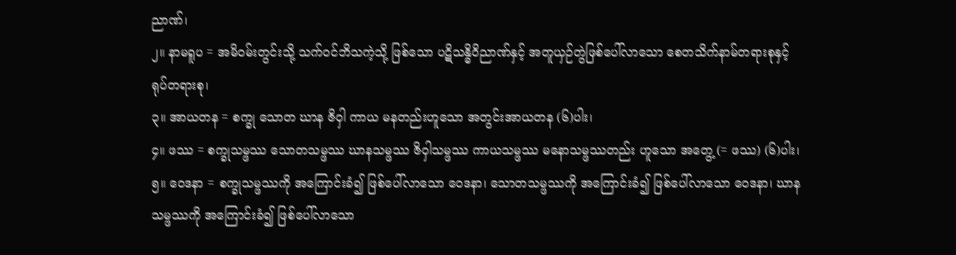ညာဏ်၊
၂။ နာမရူပ = အမိဝမ်းတွင်းသို့ သက်ဝင်ဘိသကဲ့သို့ ဖြစ်သော ပဋိသန္ဓိဝိညာဏ်နှင့် အတူယှဉ်တွဲဖြစ်ပေါ်လာသော စေတသိက်နာမ်တရားစုနှင့် ရုပ်တရားစု၊
၃။ အာယတန = စက္ခု သောတ ဃာန ဇိဝှါ ကာယ မနတည်းဟူသော အတွင်းအာယတန (၆)ပါး၊
၄။ ဖဿ = စက္ခုသမ္ဖဿ သောတသမ္ဖဿ ဃာနသမ္ဖဿ ဇိဝှါသမ္ဖဿ ကာယသမ္ဖဿ မနောသမ္ဖဿတည်း ဟူသော အတွေ့ (= ဖဿ) (၆)ပါး၊
၅။ ဝေဒနာ = စက္ခုသမ္ဖဿကို အကြောင်းခံ၍ ဖြစ်ပေါ်လာသော ဝေဒနာ၊ သောတသမ္ဖဿကို အကြောင်းခံ၍ ဖြစ်ပေါ်လာသော ဝေဒနာ၊ ဃာနသမ္ဖဿကို အကြောင်းခံ၍ ဖြစ်ပေါ်လာသော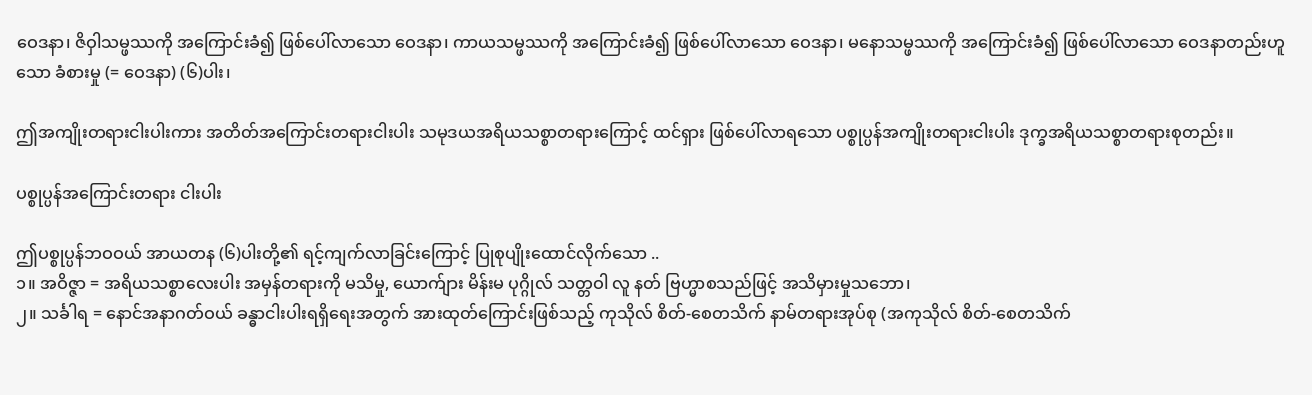ဝေဒနာ၊ ဇိဝှါသမ္ဖဿကို အကြောင်းခံ၍ ဖြစ်ပေါ်လာသော ဝေဒနာ၊ ကာယသမ္ဖဿကို အကြောင်းခံ၍ ဖြစ်ပေါ်လာသော ဝေဒနာ၊ မနောသမ္ဖဿကို အကြောင်းခံ၍ ဖြစ်ပေါ်လာသော ဝေဒနာတည်းဟူသော ခံစားမှု (= ဝေဒနာ) (၆)ပါး၊

ဤအကျိုးတရားငါးပါးကား အတိတ်အကြောင်းတရားငါးပါး သမုဒယအရိယသစ္စာတရားကြောင့် ထင်ရှား ဖြစ်ပေါ်လာရသော ပစ္စုပ္ပန်အကျိုးတရားငါးပါး ဒုက္ခအရိယသစ္စာတရားစုတည်း။

ပစ္စုပ္ပန်အကြောင်းတရား ငါးပါး

ဤပစ္စုပ္ပန်ဘဝဝယ် အာယတန (၆)ပါးတို့၏ ရင့်ကျက်လာခြင်းကြောင့် ပြုစုပျိုးထောင်လိုက်သော ..
၁။ အဝိဇ္ဇာ = အရိယသစ္စာလေးပါး အမှန်တရားကို မသိမှု, ယောက်ျား မိန်းမ ပုဂ္ဂိုလ် သတ္တဝါ လူ နတ် ဗြဟ္မာစသည်ဖြင့် အသိမှားမှုသဘော၊
၂။ သင်္ခါရ = နောင်အနာဂတ်ဝယ် ခန္ဓာငါးပါးရရှိရေးအတွက် အားထုတ်ကြောင်းဖြစ်သည့် ကုသိုလ် စိတ်-စေတသိက် နာမ်တရားအုပ်စု (အကုသိုလ် စိတ်-စေတသိက်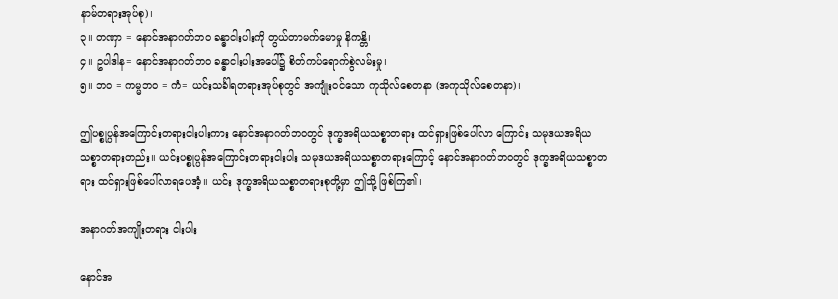နာမ်တရားအုပ်စု)၊
၃။ တဏှာ = နောင်အနာဂတ်ဘဝ ခန္ဓာငါးပါးကို တွယ်တာမက်မောမှု နိကန္တိ၊
၄။ ဥပါဒါန= နောင်အနာဂတ်ဘဝ ခန္ဓာငါးပါးအပေါ်၌ စိတ်ကပ်ရောက်စွဲလမ်းမှု၊
၅။ ဘဝ = ကမ္မဘဝ = ကံ= ယင်းသင်္ခါရတရားအုပ်စုတွင် အကျုံးဝင်သော ကုသိုလ်စေတနာ (အကုသိုလ်စေတနာ)၊

ဤပစ္စုပ္ပန်အကြောင်းတရားငါးပါးကား နောင်အနာဂတ်ဘဝတွင် ဒုက္ခအရိယသစ္စာတရား ထင်ရှားဖြစ်ပေါ်လာ ကြောင်း သမုဒယအရိယသစ္စာတရားတည်း။ ယင်းပစ္စုပ္ပန်အကြောင်းတရားငါးပါး သမုဒယအရိယသစ္စာတရားကြောင့် နောင်အနာဂတ်ဘဝတွင် ဒုက္ခအရိယသစ္စာတရား ထင်ရှားဖြစ်ပေါ်လာရပေအံ့။ ယင်း ဒုက္ခအရိယသစ္စာတရားစုတို့မှာ ဤသို့ ဖြစ်ကြ၏၊

အနာဂတ်အကျိုးတရား ငါးပါး

နောင်အ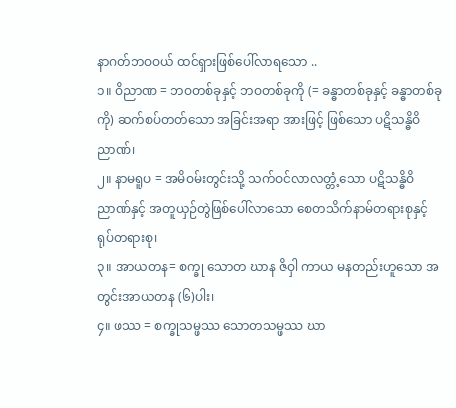နာဂတ်ဘဝဝယ် ထင်ရှားဖြစ်ပေါ်လာရသော ..
၁။ ဝိညာဏ = ဘဝတစ်ခုနှင့် ဘဝတစ်ခုကို (= ခန္ဓာတစ်ခုနှင့် ခန္ဓာတစ်ခုကို) ဆက်စပ်တတ်သော အခြင်းအရာ အားဖြင့် ဖြစ်သော ပဋိသန္ဓိဝိညာဏ်၊
၂။ နာမရူပ = အမိဝမ်းတွင်းသို့ သက်ဝင်လာလတ္တံ့သော ပဋိသန္ဓိဝိညာဏ်နှင့် အတူယှဉ်တွဲဖြစ်ပေါ်လာသော စေတသိက်နာမ်တရားစုနှင့် ရုပ်တရားစု၊
၃။ အာယတန= စက္ခု သောတ ဃာန ဇိဝှါ ကာယ မနတည်းဟူသော အတွင်းအာယတန (၆)ပါး၊
၄။ ဖဿ = စက္ခုသမ္ဖဿ သောတသမ္ဖဿ ဃာ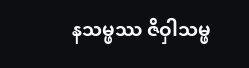နသမ္ဖဿ ဇိဝှါသမ္ဖ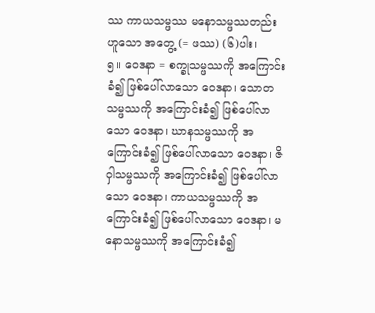ဿ ကာယသမ္ဖဿ မနောသမ္ဖဿတည်း ဟူသော အတွေ့ (= ဖဿ) (၆)ပါး၊
၅။ ဝေဒနာ = စက္ခုသမ္ဖဿကို အကြောင်းခံ၍ ဖြစ်ပေါ်လာသော ဝေဒနာ၊ သောတသမ္ဖဿကို အကြောင်းခံ၍ ဖြစ်ပေါ်လာသော ဝေဒနာ၊ ဃာနသမ္ဖဿကို အကြောင်းခံ၍ ဖြစ်ပေါ်လာသော ဝေဒနာ၊ ဇိဝှါသမ္ဖဿကို အကြောင်းခံ၍ ဖြစ်ပေါ်လာသော ဝေဒနာ၊ ကာယသမ္ဖဿကို အကြောင်းခံ၍ ဖြစ်ပေါ်လာသော ဝေဒနာ၊ မနောသမ္ဖဿကို အကြောင်းခံ၍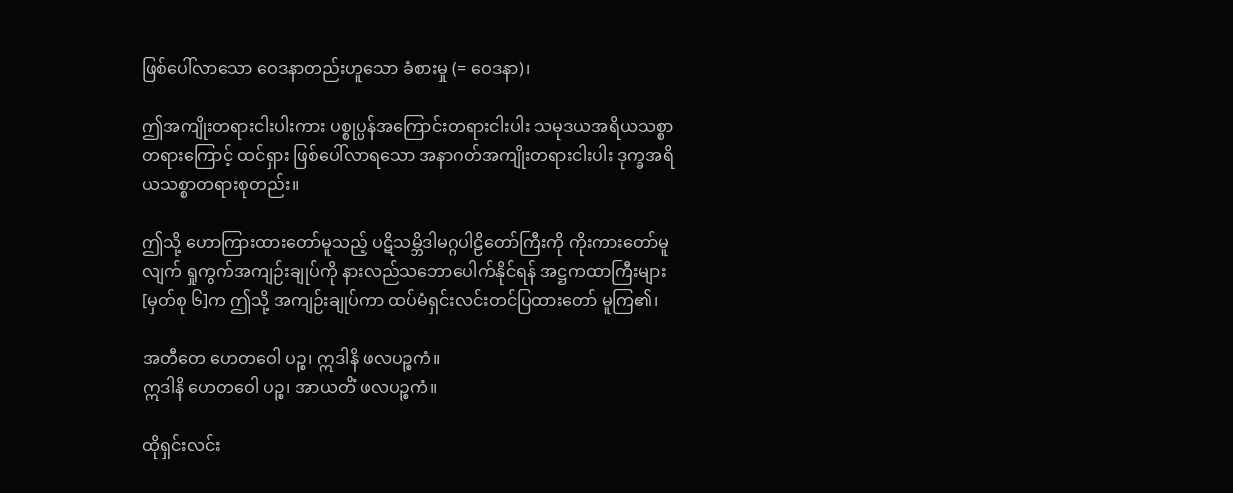ဖြစ်ပေါ်လာသော ဝေဒနာတည်းဟူသော ခံစားမှု (= ဝေဒနာ)၊

ဤအကျိုးတရားငါးပါးကား ပစ္စုပ္ပန်အကြောင်းတရားငါးပါး သမုဒယအရိယသစ္စာတရားကြောင့် ထင်ရှား ဖြစ်ပေါ်လာရသော အနာဂတ်အကျိုးတရားငါးပါး ဒုက္ခအရိယသစ္စာတရားစုတည်း။

ဤသို့ ဟောကြားထားတော်မူသည့် ပဋိသမ္ဘိဒါမဂ္ဂပါဠိတော်ကြီးကို ကိုးကားတော်မူလျက် ရှုကွက်အကျဉ်းချုပ်ကို နားလည်သဘောပေါက်နိုင်ရန် အဋ္ဌကထာကြီးများ[မှတ်စု ၆]က ဤသို့ အကျဉ်းချုပ်ကာ ထပ်မံရှင်းလင်းတင်ပြထားတော် မူကြ၏၊

အတီတေ ဟေတဝေါ ပဉ္စ၊ ဣဒါနိ ဖလပဉ္စကံ။
ဣဒါနိ ဟေတဝေါ ပဉ္စ၊ အာယတိံ ဖလပဉ္စကံ။

ထိုရှင်းလင်း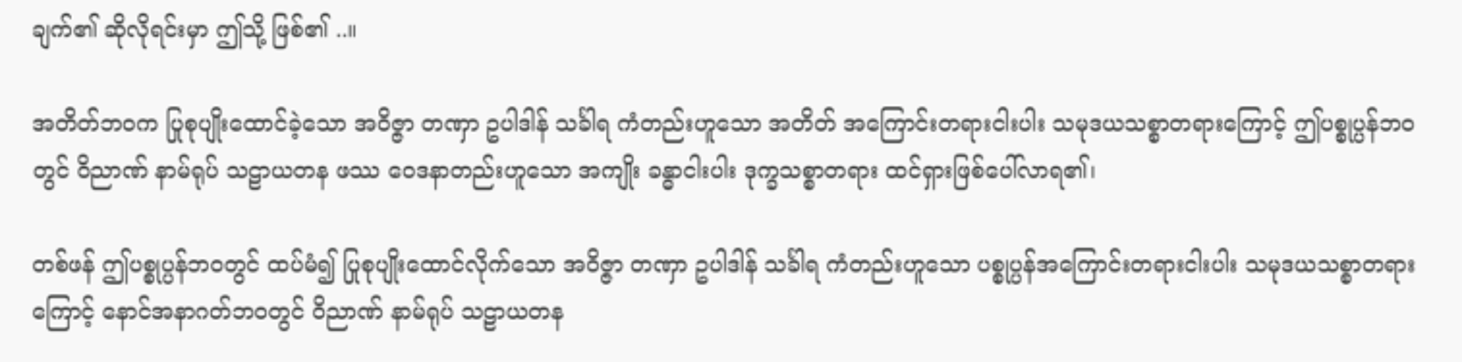ချက်၏ ဆိုလိုရင်းမှာ ဤသို့ ဖြစ်၏ ..။

အတိတ်ဘဝက ပြုစုပျိုးထောင်ခဲ့သော အဝိဇ္ဇာ တဏှာ ဥပါဒါန် သင်္ခါရ ကံတည်းဟူသော အတိတ် အကြောင်းတရားငါးပါး သမုဒယသစ္စာတရားကြောင့် ဤပစ္စုပ္ပန်ဘဝတွင် ဝိညာဏ် နာမ်ရုပ် သဠာယတန ဖဿ ဝေဒနာတည်းဟူသော အကျိုး ခန္ဓာငါးပါး ဒုက္ခသစ္စာတရား ထင်ရှားဖြစ်ပေါ်လာရ၏၊

တစ်ဖန် ဤပစ္စုပ္ပန်ဘဝတွင် ထပ်မံ၍ ပြုစုပျိုးထောင်လိုက်သော အဝိဇ္ဇာ တဏှာ ဥပါဒါန် သင်္ခါရ ကံတည်းဟူသော ပစ္စုပ္ပန်အကြောင်းတရားငါးပါး သမုဒယသစ္စာတရားကြောင့် နောင်အနာဂတ်ဘဝတွင် ဝိညာဏ် နာမ်ရုပ် သဠာယတန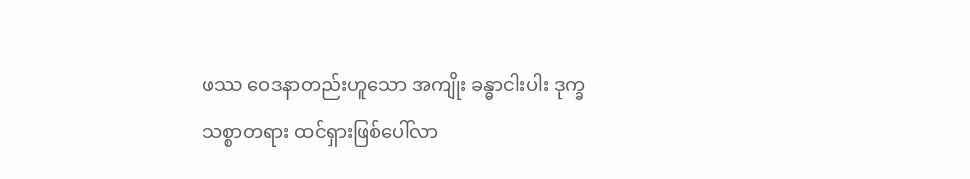ဖဿ ဝေဒနာတည်းဟူသော အကျိုး ခန္ဓာငါးပါး ဒုက္ခသစ္စာတရား ထင်ရှားဖြစ်ပေါ်လာ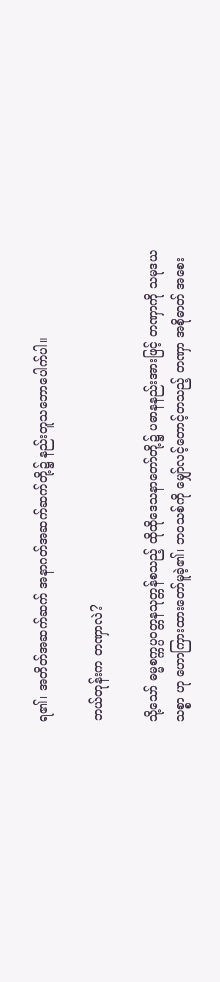ရ၏၊ အတိတ်အဆက်ဆက် အနာဂတ်အဆက်ဆက်တို့၌ နည်းတူသဘောပေါက်ပါ။

ဘယ်တုန်းက တဏှာလဲ?

သို့သော် ဓမ္မစက္ကပ္ပဝတ္တနသုတ္တန်စသည့် ထိုထိုဒေသနာတော်တို့၌ ပဓာနနည်းအားဖြင့် တဏှာကို သမုဒယသစ္စာ ဟု ဟောကြားထားတော်မူခဲ့၏၊ ဘဝသစ်ကို မျှော်လင့်တောင့်တသည့် တဏှာ အစိုဓာတ် အစေး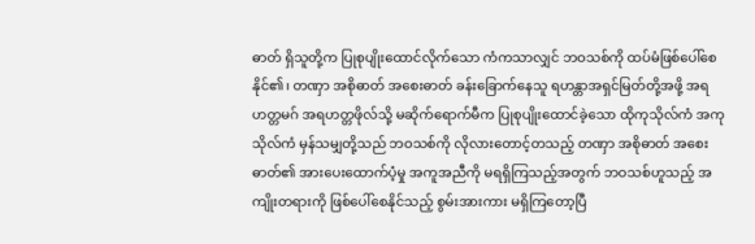ဓာတ် ရှိသူတို့က ပြုစုပျိုးထောင်လိုက်သော ကံကသာလျှင် ဘဝသစ်ကို ထပ်မံဖြစ်ပေါ်စေနိုင်၏၊ တဏှာ အစိုဓာတ် အစေးဓာတ် ခန်းခြောက်နေသူ ရဟန္တာအရှင်မြတ်တို့အဖို့ အရဟတ္တမဂ် အရဟတ္တဖိုလ်သို့ မဆိုက်ရောက်မီက ပြုစုပျိုးထောင်ခဲ့သော ထိုကုသိုလ်ကံ အကုသိုလ်ကံ မှန်သမျှတို့သည် ဘဝသစ်ကို လိုလားတောင့်တသည့် တဏှာ အစိုဓာတ် အစေးဓာတ်၏ အားပေးထောက်ပံ့မှု အကူအညီကို မရရှိကြသည့်အတွက် ဘဝသစ်ဟူသည့် အကျိုးတရားကို ဖြစ်ပေါ်စေနိုင်သည့် စွမ်းအားကား မရှိကြတော့ပြီ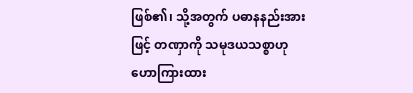ဖြစ်၏၊ သို့အတွက် ပဓာနနည်းအားဖြင့် တဏှာကို သမုဒယသစ္စာဟု ဟောကြားထား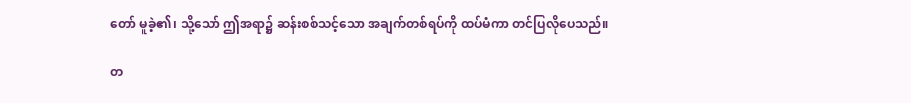တော် မူခဲ့၏၊ သို့သော် ဤအရာ၌ ဆန်းစစ်သင့်သော အချက်တစ်ရပ်ကို ထပ်မံကာ တင်ပြလိုပေသည်။

တ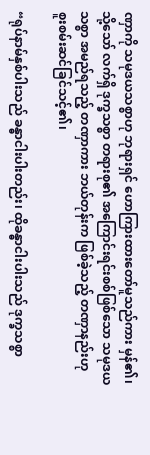ဏှာကို သမုဒယသစ္စာဟု ဘုရားရှင် ဟောကြားထားတော်မူသည်ကား မှန်၏၊ သို့သော် လက်ရှိ ဒုက္ခသစ္စာ တရားစု၏ အကြောင်းရင်းစစ်ဖြစ်သော သမုဒယသစ္စာ အမည်ရသည့် တဏှာကား ဘယ်တုန်းက ဖြစ်ခဲ့သည့် တဏှာနည်းဟု စူးစမ်းဆင်ခြင်သင့်၏၊

“ရုပ်နာမ်နှစ်ပါးသည် ခန္ဓာငါးပါးတည်း၊ ထိုခန္ဓာငါးပါးသည် ဒုက္ခသစ္စာ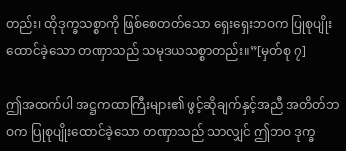တည်း၊ ထိုဒုက္ခသစ္စာကို ဖြစ်စေတတ်သော ရှေးရှေးဘဝက ပြုစုပျိုးထောင်ခဲ့သော တဏှာသည် သမုဒယသစ္စာတည်း။”[မှတ်စု ၇]

ဤအထက်ပါ အဋ္ဌကထာကြီးများ၏ ဖွင့်ဆိုချက်နှင့်အညီ အတိတ်ဘဝက ပြုစုပျိုးထောင်ခဲ့သော တဏှာသည် သာလျှင် ဤဘဝ ဒုက္ခ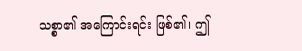သစ္စာ၏ အကြောင်းရင်း ဖြစ်၏၊ ဤ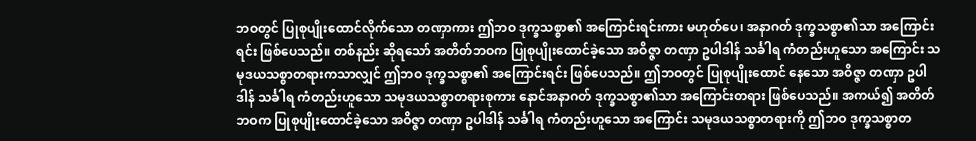ဘဝတွင် ပြုစုပျိုးထောင်လိုက်သော တဏှာကား ဤဘဝ ဒုက္ခသစ္စာ၏ အကြောင်းရင်းကား မဟုတ်ပေ၊ အနာဂတ် ဒုက္ခသစ္စာ၏သာ အကြောင်းရင်း ဖြစ်ပေသည်။ တစ်နည်း ဆိုရသော် အတိတ်ဘဝက ပြုစုပျိုးထောင်ခဲ့သော အဝိဇ္ဇာ တဏှာ ဥပါဒါန် သင်္ခါရ ကံတည်းဟူသော အကြောင်း သမုဒယသစ္စာတရားကသာလျှင် ဤဘဝ ဒုက္ခသစ္စာ၏ အကြောင်းရင်း ဖြစ်ပေသည်။ ဤဘဝတွင် ပြုစုပျိုးထောင် နေသော အဝိဇ္ဇာ တဏှာ ဥပါဒါန် သင်္ခါရ ကံတည်းဟူသော သမုဒယသစ္စာတရားစုကား နောင်အနာဂတ် ဒုက္ခသစ္စာ၏သာ အကြောင်းတရား ဖြစ်ပေသည်။ အကယ်၍ အတိတ်ဘဝက ပြုစုပျိုးထောင်ခဲ့သော အဝိဇ္ဇာ တဏှာ ဥပါဒါန် သင်္ခါရ ကံတည်းဟူသော အကြောင်း သမုဒယသစ္စာတရားကို ဤဘဝ ဒုက္ခသစ္စာတ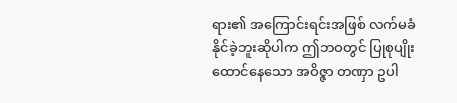ရား၏ အကြောင်းရင်းအဖြစ် လက်မခံနိုင်ခဲ့ဘူးဆိုပါက ဤဘဝတွင် ပြုစုပျိုးထောင်နေသော အဝိဇ္ဇာ တဏှာ ဥပါ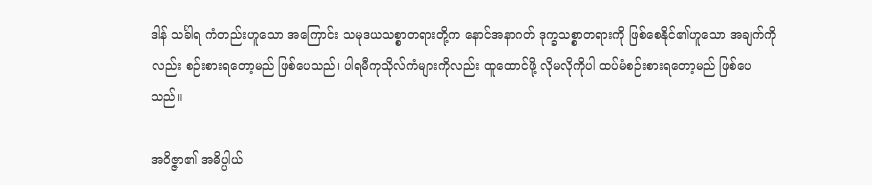ဒါန် သင်္ခါရ ကံတည်းဟူသော အကြောင်း သမုဒယသစ္စာတရားတို့က နောင်အနာဂတ် ဒုက္ခသစ္စာတရားကို ဖြစ်စေနိုင်၏ဟူသော အချက်ကိုလည်း စဉ်းစားရတော့မည် ဖြစ်ပေသည်၊ ပါရမီကုသိုလ်ကံများကိုလည်း ထူထောင်ဖို့ လိုမလိုကိုပါ ထပ်မံစဉ်းစားရတော့မည် ဖြစ်ပေသည်။

အဝိဇ္ဇာ၏ အဓိပ္ပါယ်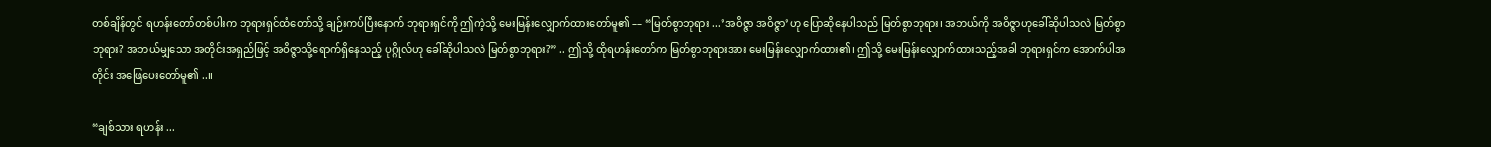တစ်ချိန်တွင် ရဟန်းတော်တစ်ပါးက ဘုရားရှင်ထံတော်သို့ ချဉ်းကပ်ပြီးနောက် ဘုရားရှင်ကို ဤကဲ့သို့ မေးမြန်းလျှောက်ထားတော်မူ၏ –– “မြတ်စွာဘုရား ...’အဝိဇ္ဇာ အဝိဇ္ဇာ’ဟု ပြောဆိုနေပါသည် မြတ်စွာဘုရား၊ အဘယ်ကို အဝိဇ္ဇာဟုခေါ်ဆိုပါသလဲ မြတ်စွာဘုရား? အဘယ်မျှသော အတိုင်းအရှည်ဖြင့် အဝိဇ္ဇာသို့ရောက်ရှိနေသည့် ပုဂ္ဂိုလ်ဟု ခေါ်ဆိုပါသလဲ မြတ်စွာဘုရား?” .. ဤသို့ ထိုရဟန်းတော်က မြတ်စွာဘုရားအား မေးမြန်းလျှောက်ထား၏၊ ဤသို့ မေးမြန်းလျှောက်ထားသည့်အခါ ဘုရားရှင်က အောက်ပါအတိုင်း အဖြေပေးတော်မူ၏ ..။

“ချစ်သား ရဟန်း ...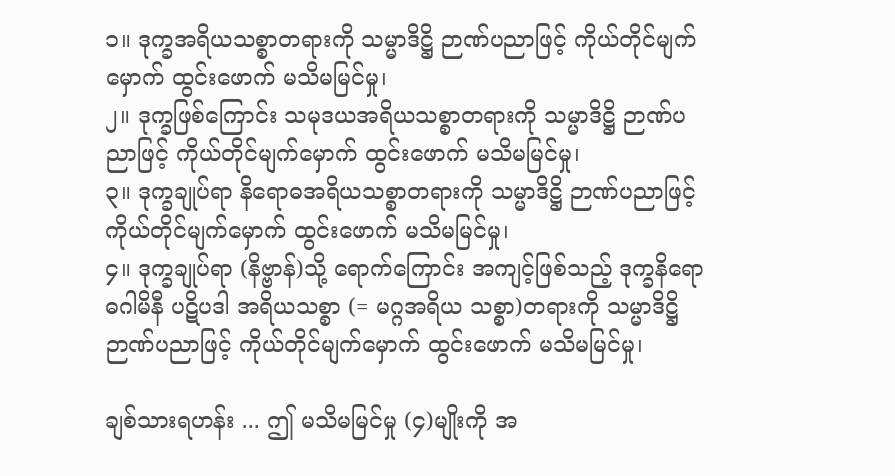၁။ ဒုက္ခအရိယသစ္စာတရားကို သမ္မာဒိဋ္ဌိ ဉာဏ်ပညာဖြင့် ကိုယ်တိုင်မျက်မှောက် ထွင်းဖောက် မသိမမြင်မှု၊
၂။ ဒုက္ခဖြစ်ကြောင်း သမုဒယအရိယသစ္စာတရားကို သမ္မာဒိဋ္ဌိ ဉာဏ်ပညာဖြင့် ကိုယ်တိုင်မျက်မှောက် ထွင်းဖောက် မသိမမြင်မှု၊
၃။ ဒုက္ခချုပ်ရာ နိရောဓအရိယသစ္စာတရားကို သမ္မာဒိဋ္ဌိ ဉာဏ်ပညာဖြင့် ကိုယ်တိုင်မျက်မှောက် ထွင်းဖောက် မသိမမြင်မှု၊
၄။ ဒုက္ခချုပ်ရာ (နိဗ္ဗာန်)သို့ ရောက်ကြောင်း အကျင့်ဖြစ်သည့် ဒုက္ခနိရောဓဂါမိနီ ပဋိပဒါ အရိယသစ္စာ (= မဂ္ဂအရိယ သစ္စာ)တရားကို သမ္မာဒိဋ္ဌိ ဉာဏ်ပညာဖြင့် ကိုယ်တိုင်မျက်မှောက် ထွင်းဖောက် မသိမမြင်မှု၊

ချစ်သားရဟန်း ... ဤ မသိမမြင်မှု (၄)မျိုးကို အ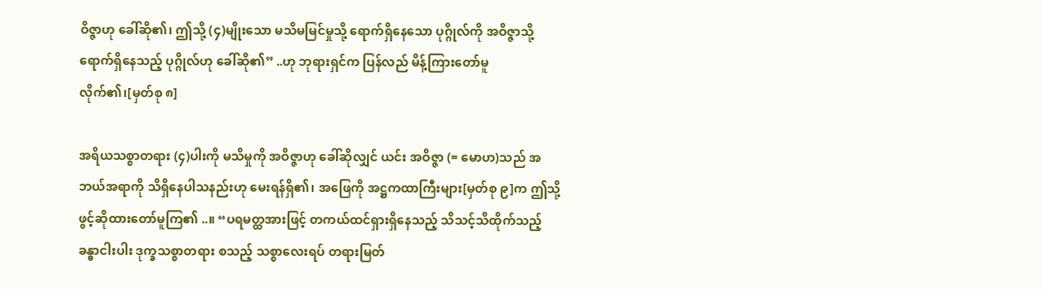ဝိဇ္ဇာဟု ခေါ်ဆို၏၊ ဤသို့ (၄)မျိုးသော မသိမမြင်မှုသို့ ရောက်ရှိနေသော ပုဂ္ဂိုလ်ကို အဝိဇ္ဇာသို့ ရောက်ရှိနေသည့် ပုဂ္ဂိုလ်ဟု ခေါ်ဆို၏” ..ဟု ဘုရားရှင်က ပြန်လည် မိန့်ကြားတော်မူလိုက်၏၊[မှတ်စု ၈]

အရိယသစ္စာတရား (၄)ပါးကို မသိမှုကို အဝိဇ္ဇာဟု ခေါ်ဆိုလျှင် ယင်း အဝိဇ္ဇာ (= မောဟ)သည် အဘယ်အရာကို သိရှိနေပါသနည်းဟု မေးရန်ရှိ၏၊ အဖြေကို အဋ္ဌကထာကြီးများ[မှတ်စု ၉]က ဤသို့ ဖွင့်ဆိုထားတော်မူကြ၏ ..။ “ပရမတ္ထအားဖြင့် တကယ်ထင်ရှားရှိနေသည့် သိသင့်သိထိုက်သည့် ခန္ဓာငါးပါး ဒုက္ခသစ္စာတရား စသည့် သစ္စာလေးရပ် တရားမြတ်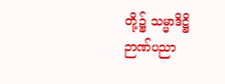တို့၌ သမ္မာဒိဋ္ဌိ ဉာဏ်ပညာ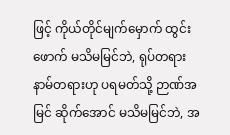ဖြင့် ကိုယ်တိုင်မျက်မှောက် ထွင်းဖောက် မသိမမြင်ဘဲ, ရုပ်တရား နာမ်တရားဟု ပရမတ်သို့ ဉာဏ်အမြင် ဆိုက်အောင် မသိမမြင်ဘဲ, အ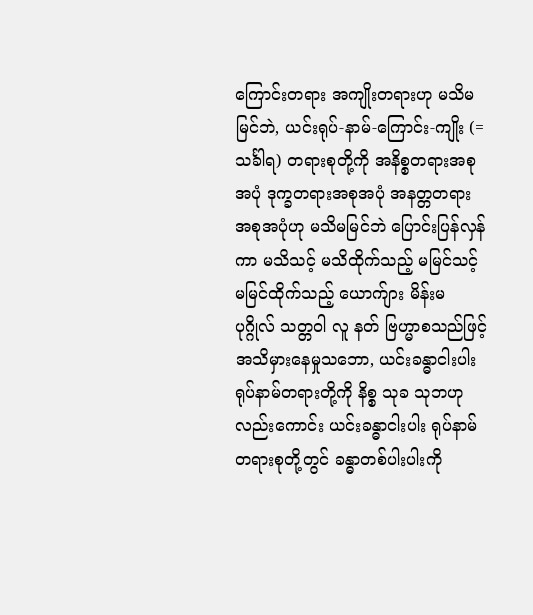ကြောင်းတရား အကျိုးတရားဟု မသိမမြင်ဘဲ, ယင်းရုပ်-နာမ်-ကြောင်း-ကျိုး (= သင်္ခါရ) တရားစုတို့ကို အနိစ္စတရားအစုအပုံ ဒုက္ခတရားအစုအပုံ အနတ္တတရား အစုအပုံဟု မသိမမြင်ဘဲ ပြောင်းပြန်လှန်ကာ မသိသင့် မသိထိုက်သည့် မမြင်သင့် မမြင်ထိုက်သည့် ယောက်ျား မိန်းမ ပုဂ္ဂိုလ် သတ္တဝါ လူ နတ် ဗြဟ္မာစသည်ဖြင့် အသိမှားနေမှုသဘော, ယင်းခန္ဓာငါးပါး ရုပ်နာမ်တရားတို့ကို နိစ္စ သုခ သုဘဟုလည်းကောင်း ယင်းခန္ဓာငါးပါး ရုပ်နာမ်တရားစုတို့တွင် ခန္ဓာတစ်ပါးပါးကို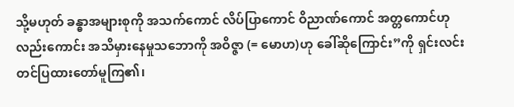သို့မဟုတ် ခန္ဓာအများစုကို အသက်ကောင် လိပ်ပြာကောင် ဝိညာဏ်ကောင် အတ္တကောင်ဟုလည်းကောင်း အသိမှားနေမှုသဘောကို အဝိဇ္ဇာ (= မောဟ)ဟု ခေါ်ဆိုကြောင်း”ကို ရှင်းလင်းတင်ပြထားတော်မူကြ၏၊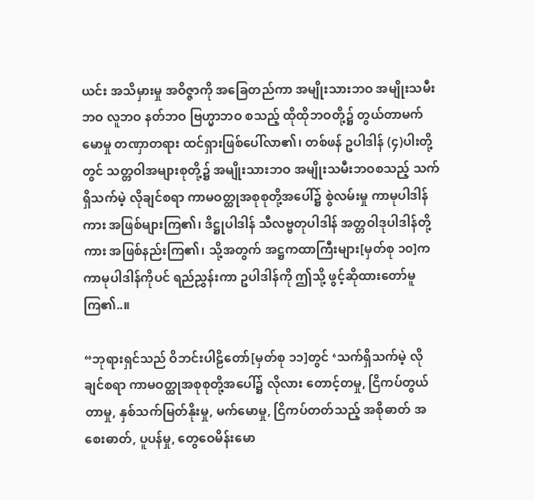ယင်း အသိမှားမှု အဝိဇ္ဇာကို အခြေတည်ကာ အမျိုးသားဘဝ အမျိုးသမီးဘဝ လူဘဝ နတ်ဘဝ ဗြဟ္မာဘဝ စသည့် ထိုထိုဘဝတို့၌ တွယ်တာမက်မောမှု တဏှာတရား ထင်ရှားဖြစ်ပေါ်လာ၏၊ တစ်ဖန် ဥပါဒါန် (၄)ပါးတို့တွင် သတ္တဝါအများစုတို့၌ အမျိုးသားဘဝ အမျိုးသမီးဘဝစသည့် သက်ရှိသက်မဲ့ လိုချင်စရာ ကာမဝတ္ထုအစုစုတို့အပေါ်၌ စွဲလမ်းမှု ကာမုပါဒါန်ကား အဖြစ်များကြ၏၊ ဒိဋ္ဌုပါဒါန် သီလဗ္ဗတုပါဒါန် အတ္တဝါဒုပါဒါန်တို့ကား အဖြစ်နည်းကြ၏၊ သို့အတွက် အဋ္ဌကထာကြီးများ[မှတ်စု ၁၀]က ကာမုပါဒါန်ကိုပင် ရည်ညွှန်းကာ ဥပါဒါန်ကို ဤသို့ ဖွင့်ဆိုထားတော်မူကြ၏..။

“ဘုရားရှင်သည် ဝိဘင်းပါဠိတော်[မှတ်စု ၁၁]တွင် ‘သက်ရှိသက်မဲ့ လိုချင်စရာ ကာမဝတ္ထုအစုစုတို့အပေါ်၌ လိုလား တောင့်တမှု, ငြိကပ်တွယ်တာမှု, နှစ်သက်မြတ်နိုးမှု, မက်မောမှု, ငြိကပ်တတ်သည့် အစိုဓာတ် အစေးဓာတ်, ပူပန်မှု, တွေဝေမိန်းမော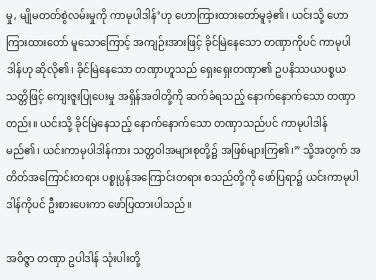မှု, မျိုမတတ်စွဲလမ်းမှုကို ကာမုပါဒါန်’ဟု ဟောကြားထားတော်မူခဲ့၏၊ ယင်းသို့ ဟောကြားထားတော် မူသောကြောင့် အကျဉ်းအားဖြင့် ခိုင်မြဲနေသော တဏှာကိုပင် ကာမုပါဒါန်ဟု ဆိုလို၏၊ ခိုင်မြဲနေသော တဏှာဟူသည် ရှေးရှေးတဏှာ၏ ဥပနိဿယပစ္စယသတ္တိဖြင့် ကျေးဇူးပြုပေးမှု အရှိန်အဝါတို့ကို ဆက်ခံရသည့် နောက်နောက်သော တဏှာတည်း။ ယင်းသို့ ခိုင်မြဲနေသည့် နောက်နောက်သော တဏှာသည်ပင် ကာမုပါဒါန် မည်၏၊ ယင်းကာမုပါဒါန်ကား သတ္တဝါအများစုတို့၌ အဖြစ်များကြ၏၊” သို့အတွက် အတိတ်အကြောင်းတရား ပစ္စုပ္ပန်အကြောင်းတရား စသည်တို့ကို ဖော်ပြရာ၌ ယင်းကာမုပါဒါန်ကိုပင် ဦးစားပေးကာ ဖော်ပြထားပါသည်။

အဝိဇ္ဇာ တဏှာ ဥပါဒါန် သုံးပါးတို့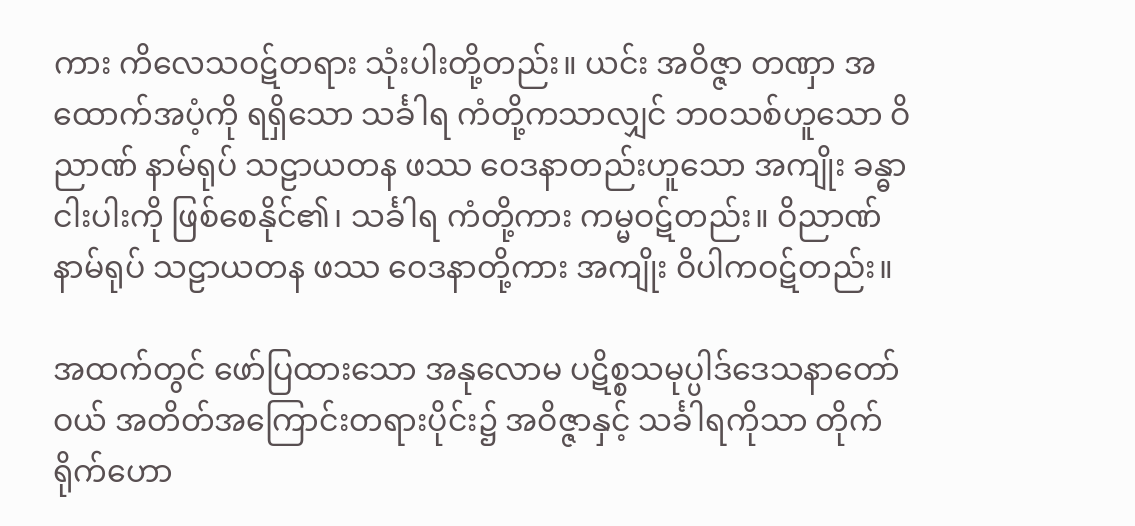ကား ကိလေသဝဋ်တရား သုံးပါးတို့တည်း။ ယင်း အဝိဇ္ဇာ တဏှာ အထောက်အပံ့ကို ရရှိသော သင်္ခါရ ကံတို့ကသာလျှင် ဘဝသစ်ဟူသော ဝိညာဏ် နာမ်ရုပ် သဠာယတန ဖဿ ဝေဒနာတည်းဟူသော အကျိုး ခန္ဓာငါးပါးကို ဖြစ်စေနိုင်၏၊ သင်္ခါရ ကံတို့ကား ကမ္မဝဋ်တည်း။ ဝိညာဏ် နာမ်ရုပ် သဠာယတန ဖဿ ဝေဒနာတို့ကား အကျိုး ဝိပါကဝဋ်တည်း။

အထက်တွင် ဖော်ပြထားသော အနုလောမ ပဋိစ္စသမုပ္ပါဒ်ဒေသနာတော်ဝယ် အတိတ်အကြောင်းတရားပိုင်း၌ အဝိဇ္ဇာနှင့် သင်္ခါရကိုသာ တိုက်ရိုက်ဟော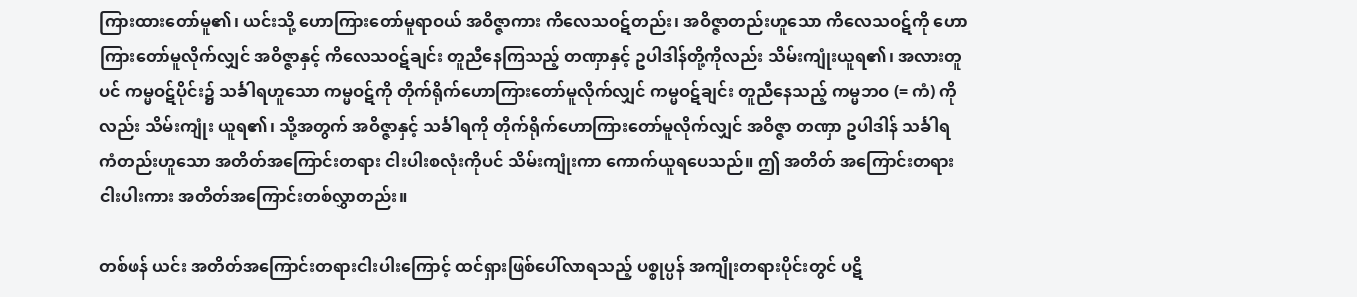ကြားထားတော်မူ၏၊ ယင်းသို့ ဟောကြားတော်မူရာဝယ် အဝိဇ္ဇာကား ကိလေသဝဋ်တည်း၊ အဝိဇ္ဇာတည်းဟူသော ကိလေသဝဋ်ကို ဟောကြားတော်မူလိုက်လျှင် အဝိဇ္ဇာနှင့် ကိလေသဝဋ်ချင်း တူညီနေကြသည့် တဏှာနှင့် ဥပါဒါန်တို့ကိုလည်း သိမ်းကျုံးယူရ၏၊ အလားတူပင် ကမ္မဝဋ်ပိုင်း၌ သင်္ခါရဟူသော ကမ္မဝဋ်ကို တိုက်ရိုက်ဟောကြားတော်မူလိုက်လျှင် ကမ္မဝဋ်ချင်း တူညီနေသည့် ကမ္မဘဝ (= ကံ) ကိုလည်း သိမ်းကျုံး ယူရ၏၊ သို့အတွက် အဝိဇ္ဇာနှင့် သင်္ခါရကို တိုက်ရိုက်ဟောကြားတော်မူလိုက်လျှင် အဝိဇ္ဇာ တဏှာ ဥပါဒါန် သင်္ခါရ ကံတည်းဟူသော အတိတ်အကြောင်းတရား ငါးပါးစလုံးကိုပင် သိမ်းကျုံးကာ ကောက်ယူရပေသည်။ ဤ အတိတ် အကြောင်းတရားငါးပါးကား အတိတ်အကြောင်းတစ်လွှာတည်း။

တစ်ဖန် ယင်း အတိတ်အကြောင်းတရားငါးပါးကြောင့် ထင်ရှားဖြစ်ပေါ်လာရသည့် ပစ္စုပ္ပန် အကျိုးတရားပိုင်းတွင် ပဋိ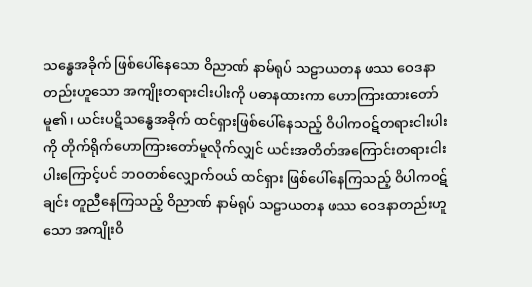သန္ဓေအခိုက် ဖြစ်ပေါ်နေသော ဝိညာဏ် နာမ်ရုပ် သဠာယတန ဖဿ ဝေဒနာတည်းဟူသော အကျိုးတရားငါးပါးကို ပဓာနထားကာ ဟောကြားထားတော်မူ၏၊ ယင်းပဋိသန္ဓေအခိုက် ထင်ရှားဖြစ်ပေါ်နေသည့် ဝိပါကဝဋ်တရားငါးပါးကို တိုက်ရိုက်ဟောကြားတော်မူလိုက်လျှင် ယင်းအတိတ်အကြောင်းတရားငါးပါးကြောင့်ပင် ဘဝတစ်လျှောက်ဝယ် ထင်ရှား ဖြစ်ပေါ်နေကြသည့် ဝိပါကဝဋ်ချင်း တူညီနေကြသည့် ဝိညာဏ် နာမ်ရုပ် သဠာယတန ဖဿ ဝေဒနာတည်းဟူသော အကျိုးဝိ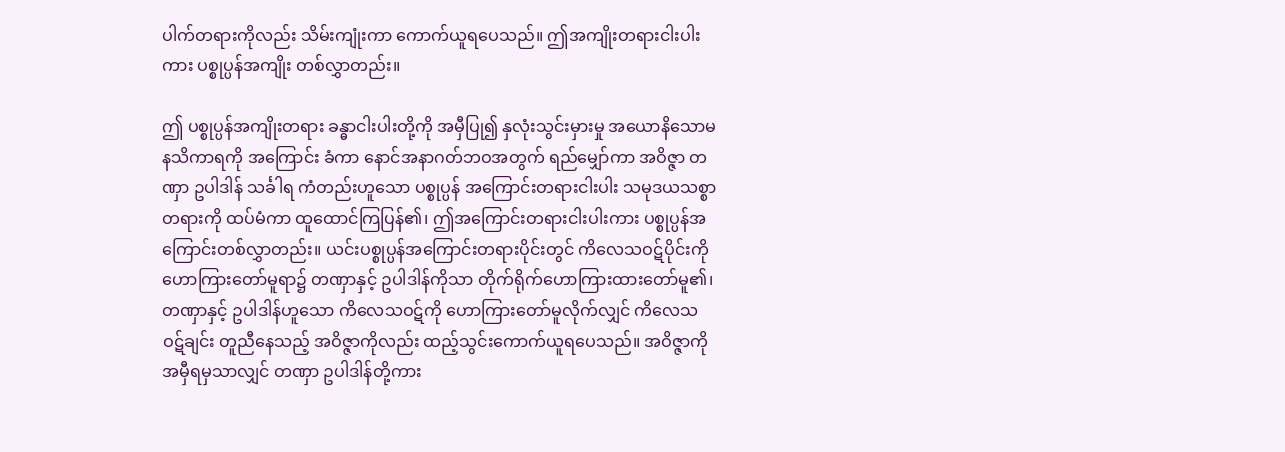ပါက်တရားကိုလည်း သိမ်းကျုံးကာ ကောက်ယူရပေသည်။ ဤအကျိုးတရားငါးပါးကား ပစ္စုပ္ပန်အကျိုး တစ်လွှာတည်း။

ဤ ပစ္စုပ္ပန်အကျိုးတရား ခန္ဓာငါးပါးတို့ကို အမှီပြု၍ နှလုံးသွင်းမှားမှု အယောနိသောမနသိကာရကို အကြောင်း ခံကာ နောင်အနာဂတ်ဘဝအတွက် ရည်မျှော်ကာ အဝိဇ္ဇာ တဏှာ ဥပါဒါန် သင်္ခါရ ကံတည်းဟူသော ပစ္စုပ္ပန် အကြောင်းတရားငါးပါး သမုဒယသစ္စာတရားကို ထပ်မံကာ ထူထောင်ကြပြန်၏၊ ဤအကြောင်းတရားငါးပါးကား ပစ္စုပ္ပန်အကြောင်းတစ်လွှာတည်း။ ယင်းပစ္စုပ္ပန်အကြောင်းတရားပိုင်းတွင် ကိလေသဝဋ်ပိုင်းကို ဟောကြားတော်မူရာ၌ တဏှာနှင့် ဥပါဒါန်ကိုသာ တိုက်ရိုက်ဟောကြားထားတော်မူ၏၊ တဏှာနှင့် ဥပါဒါန်ဟူသော ကိလေသဝဋ်ကို ဟောကြားတော်မူလိုက်လျှင် ကိလေသဝဋ်ချင်း တူညီနေသည့် အဝိဇ္ဇာကိုလည်း ထည့်သွင်းကောက်ယူရပေသည်။ အဝိဇ္ဇာကို အမှီရမှသာလျှင် တဏှာ ဥပါဒါန်တို့ကား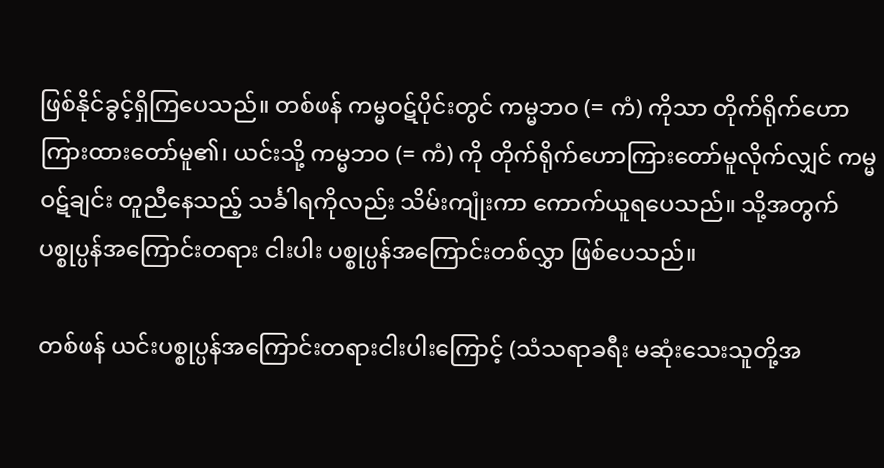ဖြစ်နိုင်ခွင့်ရှိကြပေသည်။ တစ်ဖန် ကမ္မဝဋ်ပိုင်းတွင် ကမ္မဘဝ (= ကံ) ကိုသာ တိုက်ရိုက်ဟောကြားထားတော်မူ၏၊ ယင်းသို့ ကမ္မဘဝ (= ကံ) ကို တိုက်ရိုက်ဟောကြားတော်မူလိုက်လျှင် ကမ္မဝဋ်ချင်း တူညီနေသည့် သင်္ခါရကိုလည်း သိမ်းကျုံးကာ ကောက်ယူရပေသည်။ သို့အတွက် ပစ္စုပ္ပန်အကြောင်းတရား ငါးပါး ပစ္စုပ္ပန်အကြောင်းတစ်လွှာ ဖြစ်ပေသည်။

တစ်ဖန် ယင်းပစ္စုပ္ပန်အကြောင်းတရားငါးပါးကြောင့် (သံသရာခရီး မဆုံးသေးသူတို့အ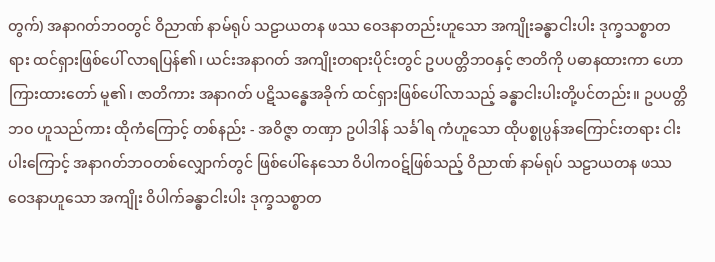တွက်) အနာဂတ်ဘဝတွင် ဝိညာဏ် နာမ်ရုပ် သဠာယတန ဖဿ ဝေဒနာတည်းဟူသော အကျိုးခန္ဓာငါးပါး ဒုက္ခသစ္စာတရား ထင်ရှားဖြစ်ပေါ် လာရပြန်၏၊ ယင်းအနာဂတ် အကျိုးတရားပိုင်းတွင် ဥပပတ္တိဘဝနှင့် ဇာတိကို ပဓာနထားကာ ဟောကြားထားတော် မူ၏၊ ဇာတိကား အနာဂတ် ပဋိသန္ဓေအခိုက် ထင်ရှားဖြစ်ပေါ်လာသည့် ခန္ဓာငါးပါးတို့ပင်တည်း။ ဥပပတ္တိဘဝ ဟူသည်ကား ထိုကံကြောင့် တစ်နည်း - အဝိဇ္ဇာ တဏှာ ဥပါဒါန် သင်္ခါရ ကံဟူသော ထိုပစ္စုပ္ပန်အကြောင်းတရား ငါးပါးကြောင့် အနာဂတ်ဘဝတစ်လျှောက်တွင် ဖြစ်ပေါ်နေသော ဝိပါကဝဋ်ဖြစ်သည့် ဝိညာဏ် နာမ်ရုပ် သဠာယတန ဖဿ ဝေဒနာဟူသော အကျိုး ဝိပါက်ခန္ဓာငါးပါး ဒုက္ခသစ္စာတ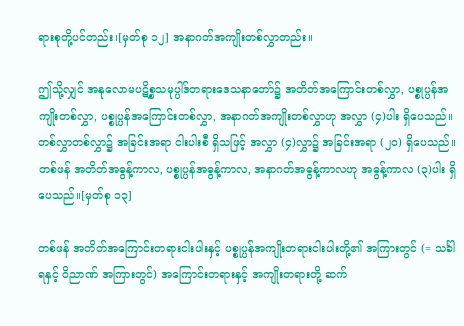ရားစုတို့ပင်တည်း၊[မှတ်စု ၁၂] အနာဂတ်အကျိုးတစ်လွှာတည်း။

ဤသို့လျှင် အနုလောမပဋိစ္စသမုပ္ပါဒ်တရားဒေသနာတော်၌ အတိတ်အကြောင်းတစ်လွှာ, ပစ္စုပ္ပန်အကျိုးတစ်လွှာ, ပစ္စုပ္ပန်အကြောင်းတစ်လွှာ, အနာဂတ်အကျိုးတစ်လွှာဟု အလွှာ (၄)ပါး ရှိပေသည်။ တစ်လွှာတစ်လွှာ၌ အခြင်းအရာ ငါးပါးစီ ရှိသဖြင့် အလွှာ (၄)လွှာ၌ အခြင်းအရာ (၂၀) ရှိပေသည်။ တစ်ဖန် အတိတ်အဓွန့်ကာလ, ပစ္စုပ္ပန်အဓွန့်ကာလ, အနာဂတ်အဓွန့်ကာလဟု အဓွန့်ကာလ (၃)ပါး ရှိပေသည်။[မှတ်စု ၁၃]

တစ်ဖန် အတိတ်အကြောင်းတရားငါးပါးနှင့် ပစ္စုပ္ပန်အကျိုးတရားငါးပါးတို့၏ အကြားတွင် (= သင်္ခါရနှင့် ဝိညာဏ် အကြားတွင်) အကြောင်းတရားနှင့် အကျိုးတရားတို့ ဆက်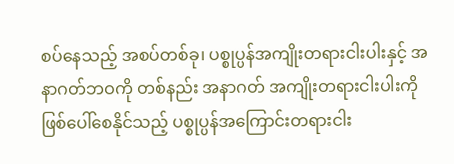စပ်နေသည့် အစပ်တစ်ခု၊ ပစ္စုပ္ပန်အကျိုးတရားငါးပါးနှင့် အနာဂတ်ဘဝကို တစ်နည်း အနာဂတ် အကျိုးတရားငါးပါးကို ဖြစ်ပေါ်စေနိုင်သည့် ပစ္စုပ္ပန်အကြောင်းတရားငါး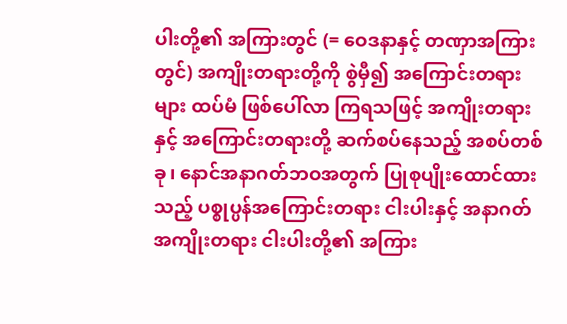ပါးတို့၏ အကြားတွင် (= ဝေဒနာနှင့် တဏှာအကြားတွင်) အကျိုးတရားတို့ကို စွဲမှီ၍ အကြောင်းတရားများ ထပ်မံ ဖြစ်ပေါ်လာ ကြရသဖြင့် အကျိုးတရားနှင့် အကြောင်းတရားတို့ ဆက်စပ်နေသည့် အစပ်တစ်ခု၊ နောင်အနာဂတ်ဘဝအတွက် ပြုစုပျိုးထောင်ထားသည့် ပစ္စုပ္ပန်အကြောင်းတရား ငါးပါးနှင့် အနာဂတ်အကျိုးတရား ငါးပါးတို့၏ အကြား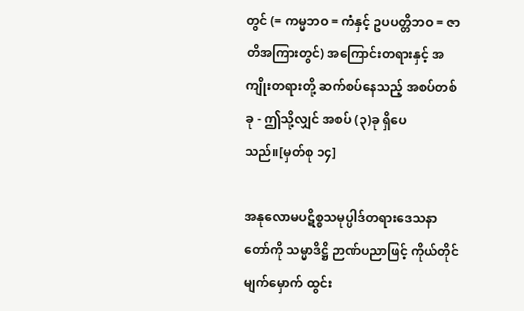တွင် (= ကမ္မဘဝ = ကံနှင့် ဥပပတ္တိဘဝ = ဇာတိအကြားတွင်) အကြောင်းတရားနှင့် အကျိုးတရားတို့ ဆက်စပ်နေသည့် အစပ်တစ်ခု - ဤသို့လျှင် အစပ် (၃)ခု ရှိပေသည်။[မှတ်စု ၁၄]

အနုလောမပဋိစ္စသမုပ္ပါဒ်တရားဒေသနာတော်ကို သမ္မာဒိဋ္ဌိ ဉာဏ်ပညာဖြင့် ကိုယ်တိုင်မျက်မှောက် ထွင်း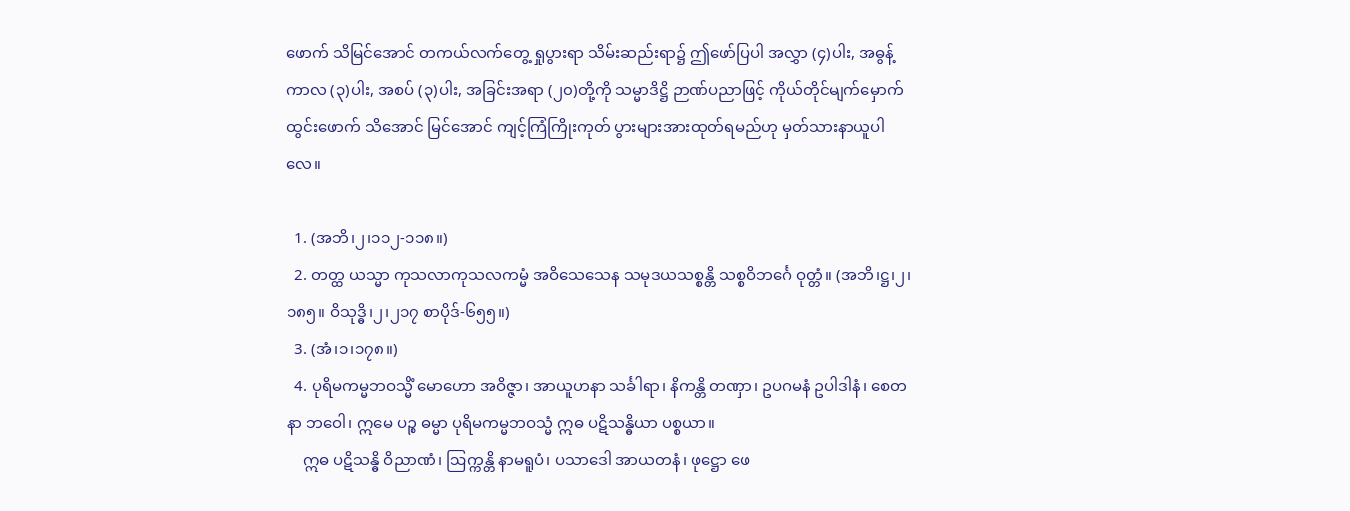ဖောက် သိမြင်အောင် တကယ်လက်တွေ့ ရှုပွားရာ သိမ်းဆည်းရာ၌ ဤဖော်ပြပါ အလွှာ (၄)ပါး, အဓွန့်ကာလ (၃)ပါး, အစပ် (၃)ပါး, အခြင်းအရာ (၂၀)တို့ကို သမ္မာဒိဋ္ဌိ ဉာဏ်ပညာဖြင့် ကိုယ်တိုင်မျက်မှောက် ထွင်းဖောက် သိအောင် မြင်အောင် ကျင့်ကြံကြိုးကုတ် ပွားများအားထုတ်ရမည်ဟု မှတ်သားနာယူပါလေ။

  1. (အဘိ၊၂၊၁၁၂-၁၁၈။)
  2. တတ္ထ ယသ္မာ ကုသလာကုသလကမ္မံ အဝိသေသေန သမုဒယသစ္စန္တိ သစ္စဝိဘင်္ဂေ ဝုတ္တံ။ (အဘိ၊ဋ္ဌ၊၂၊၁၈၅။ ဝိသုဒ္ဓိ၊၂၊၂၁၇ စာပိုဒ်-၆၅၅။)
  3. (အံ၊၁၊၁၇၈။)
  4. ပုရိမကမ္မဘဝသ္မိံ မောဟော အဝိဇ္ဇာ၊ အာယူဟနာ သင်္ခါရာ၊ နိကန္တိ တဏှာ၊ ဥပဂမနံ ဥပါဒါနံ၊ စေတနာ ဘဝေါ၊ ဣမေ ပဉ္စ ဓမ္မာ ပုရိမကမ္မဘဝသ္မံ ဣဓ ပဋိသန္ဓိယာ ပစ္စယာ။
    ဣဓ ပဋိသန္ဓိ ဝိညာဏံ၊ ဩက္ကန္တိ နာမရူပံ၊ ပသာဒေါ အာယတနံ၊ ဖုဋ္ဌော ဖေ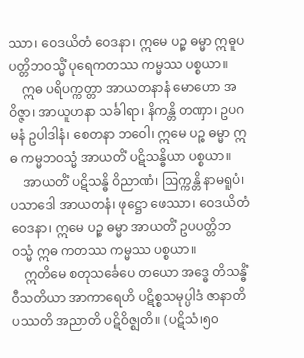ဿာ၊ ဝေဒယိတံ ဝေဒနာ၊ ဣမေ ပဉ္စ ဓမ္မာ ဣဓူပပတ္တိဘဝသ္မိံ ပုရေကတဿ ကမ္မဿ ပစ္စယာ။
    ဣဓ ပရိပက္ကတ္တာ အာယတနာနံ မောဟော အဝိဇ္ဇာ၊ အာယူဟနာ သင်္ခါရာ၊ နိကန္တိ တဏှာ၊ ဥပဂမနံ ဥပါဒါနံ၊ စေတနာ ဘဝေါ၊ ဣမေ ပဉ္စ ဓမ္မာ ဣဓ ကမ္မဘဝသ္မံ အာယတိံ ပဋိသန္ဓိယာ ပစ္စယာ။
    အာယတိံ ပဋိသန္ဓိ ဝိညာဏံ၊ ဩက္ကန္တိ နာမရူပံ၊ ပသာဒေါ အာယတနံ၊ ဖုဋ္ဌော ဖေဿာ၊ ဝေဒယိတံ ဝေဒနာ၊ ဣမေ ပဉ္စ ဓမ္မာ အာယတိံ ဥပပတ္တိဘဝသ္မံ ဣဓ ကတဿ ကမ္မဿ ပစ္စယာ။
    ဣတိမေ စတုသင်္ခေပေ တယော အဒ္ဓေ တိသန္ဓိံ ဝီသတိယာ အာကာရေဟိ ပဋိစ္စသမုပ္ပါဒံ ဇာနာတိ ပဿတိ အညာတိ ပဋိဝိဇ္ဈတိ။ (ပဋိသံ၊၅၀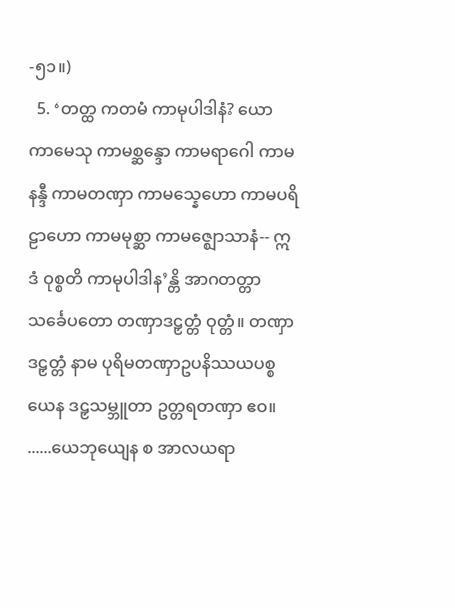-၅၁။)
  5. ‘တတ္ထ ကတမံ ကာမုပါဒါနံ? ယော ကာမေသု ကာမစ္ဆန္ဒော ကာမရာဂေါ ကာမနန္ဒီ ကာမတဏှာ ကာမသ္နေဟော ကာမပရိဠာဟော ကာမမုစ္ဆာ ကာမဇ္ဈောသာနံ-- ဣဒံ ဝုစ္စတိ ကာမုပါဒါန’န္တိ အာဂတတ္တာ သင်္ခေပတော တဏှာဒဠှတ္တံ ဝုတ္တံ။ တဏှာဒဠှတ္တံ နာမ ပုရိမတဏှာဥပနိဿယပစ္စယေန ဒဠှသမ္ဘူတာ ဥတ္တရတဏှာ ဧဝ။ ......ယေဘုယျေန စ အာလယရာ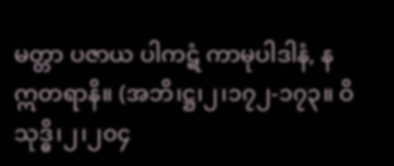မတ္တာ ပဇာယ ပါကဋံ ကာမုပါဒါနံ, န ဣတရာနိ။ (အဘိ၊ဋ္ဌ၊၂၊၁၇၂-၁၇၃။ ဝိသုဒ္ဓိ၊၂၊၂၀၄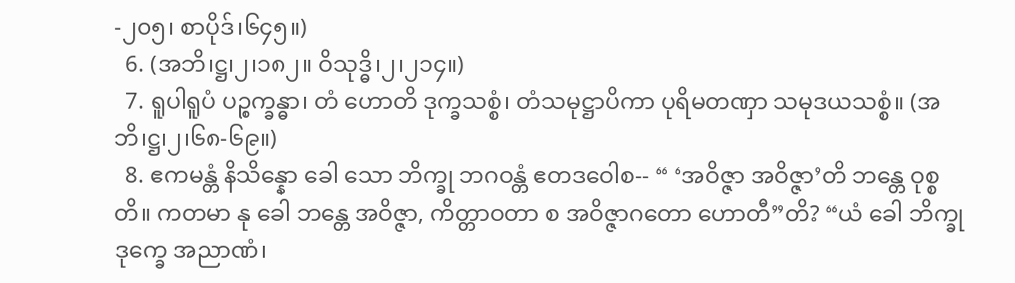-၂၀၅၊ စာပိုဒ်၊၆၄၅။)
  6. (အဘိ၊ဋ္ဌ၊၂၊၁၈၂။ ဝိသုဒ္ဓိ၊၂၊၂၁၄။)
  7. ရူပါရူပံ ပဉ္စက္ခန္ဓာ၊ တံ ဟောတိ ဒုက္ခသစ္စံ၊ တံသမုဋ္ဌာပိကာ ပုရိမတဏှာ သမုဒယသစ္စံ။ (အဘိ၊ဋ္ဌ၊၂၊၆၈-၆၉။)
  8. ဧကမန္တံ နိသိန္နော ခေါ သော ဘိက္ခု ဘဂဝန္တံ ဧတဒဝေါစ-- “ ‘အဝိဇ္ဇာ အဝိဇ္ဇာ’တိ ဘန္တေ ဝုစ္စတိ။ ကတမာ နု ခေါ ဘန္တေ အဝိဇ္ဇာ, ကိတ္တာဝတာ စ အဝိဇ္ဇာဂတော ဟောတီ”တိ? “ယံ ခေါ ဘိက္ခု ဒုက္ခေ အညာဏံ၊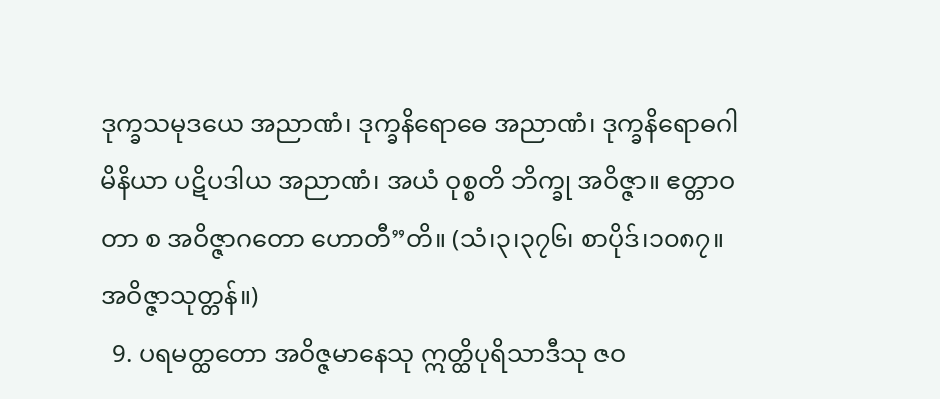ဒုက္ခသမုဒယေ အညာဏံ၊ ဒုက္ခနိရောဓေ အညာဏံ၊ ဒုက္ခနိရောဓဂါမိနိယာ ပဋိပဒါယ အညာဏံ၊ အယံ ဝုစ္စတိ ဘိက္ခု အဝိဇ္ဇာ။ ဧတ္တာဝတာ စ အဝိဇ္ဇာဂတော ဟောတီ”တိ။ (သံ၊၃၊၃၇၆၊ စာပိုဒ်၊၁၀၈၇။ အဝိဇ္ဇာသုတ္တန်။)
  9. ပရမတ္ထတော အဝိဇ္ဇမာနေသု ဣတ္ထိပုရိသာဒီသု ဇဝ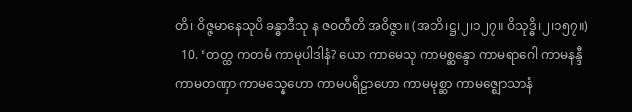တိ၊ ဝိဇ္ဇမာနေသုပိ ခန္ဓာဒီသု န ဇဝတီတိ အဝိဇ္ဇာ။ (အဘိ၊ဋ္ဌ၊၂၊၁၂၇။ ဝိသုဒ္ဓိ၊၂၊၁၅၇။)
  10. ‘တတ္ထ ကတမံ ကာမုပါဒါနံ? ယော ကာမေသု ကာမစ္ဆန္ဒော ကာမရာဂေါ ကာမနန္ဒီ ကာမတဏှာ ကာမသ္နေဟော ကာမပရိဠာဟော ကာမမုစ္ဆာ ကာမဇ္ဈောသာနံ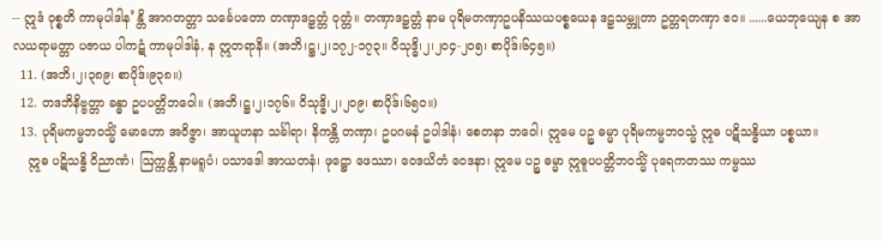-- ဣဒံ ဝုစ္စတိ ကာမုပါဒါန’န္တိ အာဂတတ္တာ သင်္ခေပတော တဏှာဒဠှတ္တံ ဝုတ္တံ။ တဏှာဒဠှတ္တံ နာမ ပုရိမတဏှာဥပနိဿယပစ္စယေန ဒဠှသမ္ဘူတာ ဥတ္တရတဏှာ ဧဝ။ ......ယေဘုယျေန စ အာလယရာမတ္တာ ပဇာယ ပါကဋံ ကာမုပါဒါနံ, န ဣတရာနိ။ (အဘိ၊ဋ္ဌ၊၂၊၁၇၂-၁၇၃။ ဝိသုဒ္ဓိ၊၂၊၂၀၄-၂၀၅၊ စာပိုဒ်၊၆၄၅။)
  11. (အဘိ၊၂၊၃၈၉၊ စာပိုဒ်၊၉၃၈။)
  12. တဒဘိနိဗ္ဗတ္တာ ခန္ဓာ ဥပပတ္တိဘဝေါ။ (အဘိ၊ဋ္ဌ၊၂၊၁၇၆။ ဝိသုဒ္ဓိ၊၂၊၂၀၉၊ စာပိုဒ်၊၆၅၀။)
  13. ပုရိမကမ္မဘဝသ္မိံ မောဟော အဝိဇ္ဇာ၊ အာယူဟနာ သင်္ခါရာ၊ နိကန္တိ တဏှာ၊ ဥပဂမနံ ဥပါဒါနံ၊ စေတနာ ဘဝေါ၊ ဣမေ ပဉ္စ ဓမ္မာ ပုရိမကမ္မဘဝသ္မံ ဣဓ ပဋိသန္ဓိယာ ပစ္စယာ။
    ဣဓ ပဋိသန္ဓိ ဝိညာဏံ၊ ဩက္ကန္တိ နာမရူပံ၊ ပသာဒေါ အာယတနံ၊ ဖုဋ္ဌော ဖေဿာ၊ ဝေဒယိတံ ဝေဒနာ၊ ဣမေ ပဉ္စ ဓမ္မာ ဣဓူပပတ္တိဘဝသ္မိံ ပုရေကတဿ ကမ္မဿ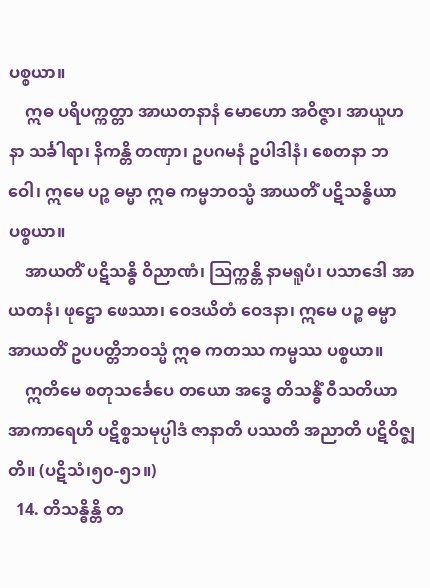ပစ္စယာ။
    ဣဓ ပရိပက္ကတ္တာ အာယတနာနံ မောဟော အဝိဇ္ဇာ၊ အာယူဟနာ သင်္ခါရာ၊ နိကန္တိ တဏှာ၊ ဥပဂမနံ ဥပါဒါနံ၊ စေတနာ ဘဝေါ၊ ဣမေ ပဉ္စ ဓမ္မာ ဣဓ ကမ္မဘဝသ္မံ အာယတိံ ပဋိသန္ဓိယာ ပစ္စယာ။
    အာယတိံ ပဋိသန္ဓိ ဝိညာဏံ၊ ဩက္ကန္တိ နာမရူပံ၊ ပသာဒေါ အာယတနံ၊ ဖုဋ္ဌော ဖေဿာ၊ ဝေဒယိတံ ဝေဒနာ၊ ဣမေ ပဉ္စ ဓမ္မာ အာယတိံ ဥပပတ္တိဘဝသ္မံ ဣဓ ကတဿ ကမ္မဿ ပစ္စယာ။
    ဣတိမေ စတုသင်္ခေပေ တယော အဒ္ဓေ တိသန္ဓိံ ဝီသတိယာ အာကာရေဟိ ပဋိစ္စသမုပ္ပါဒံ ဇာနာတိ ပဿတိ အညာတိ ပဋိဝိဇ္ဈတိ။ (ပဋိသံ၊၅၀-၅၁။)
  14. တိသန္ဓိန္တိ တ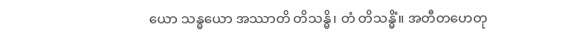ယော သန္ဓယော အဿာတိ တိသန္ဓိ၊ တံ တိသန္ဓိံ။ အတီတဟေတု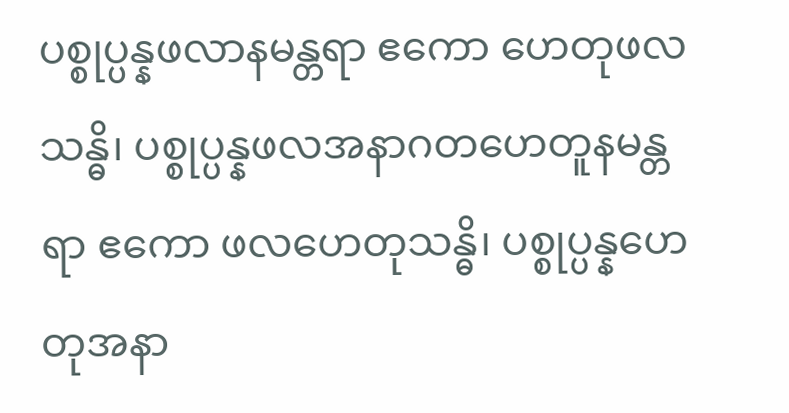ပစ္စုပ္ပန္နဖလာနမန္တရာ ဧကော ဟေတုဖလသန္ဓိ၊ ပစ္စုပ္ပန္နဖလအနာဂတဟေတူနမန္တရာ ဧကော ဖလဟေတုသန္ဓိ၊ ပစ္စုပ္ပန္နဟေတုအနာ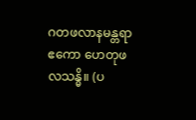ဂတဖလာနမန္တရာ ဧကော ဟေတုဖလသန္ဓိ။ (ပ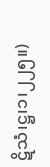ဋိသံ၊ဋ္ဌ၊၁၊၂၂၅။)